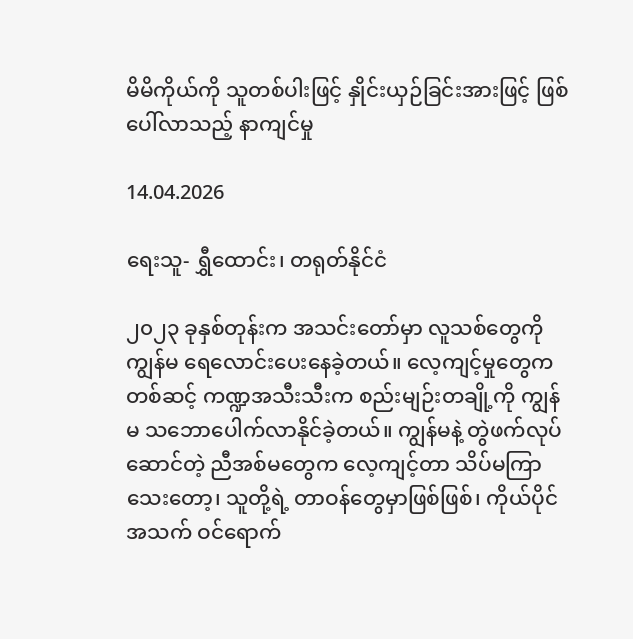မိမိကိုယ်ကို သူတစ်ပါးဖြင့် နှိုင်းယှဉ်ခြင်းအားဖြင့် ဖြစ်ပေါ်လာသည့် နာကျင်မှု

14.04.2026

ရေးသူ- ရွှီထောင်း၊ တရုတ်နိုင်ငံ

၂၀၂၃ ခုနှစ်တုန်းက အသင်းတော်မှာ လူသစ်တွေကို ကျွန်မ ရေလောင်းပေးနေခဲ့တယ်။ လေ့ကျင့်မှုတွေကတစ်ဆင့် ကဏ္ဍအသီးသီးက စည်းမျဉ်းတချို့ကို ကျွန်မ သဘောပေါက်လာနိုင်ခဲ့တယ်။ ကျွန်မနဲ့ တွဲဖက်လုပ်ဆောင်တဲ့ ညီအစ်မတွေက လေ့ကျင့်တာ သိပ်မကြာသေးတော့၊ သူတို့ရဲ့ တာဝန်တွေမှာဖြစ်ဖြစ်၊ ကိုယ်ပိုင် အသက် ဝင်ရောက်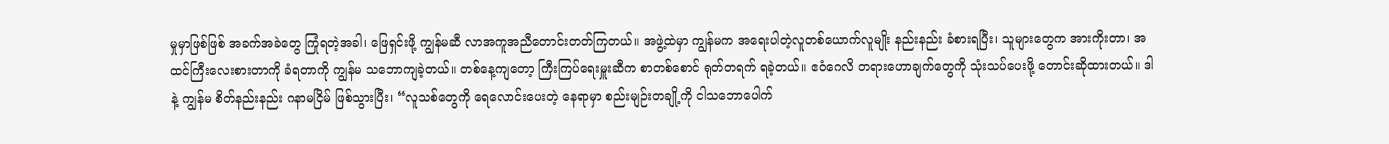မှုမှာဖြစ်ဖြစ် အခက်အခဲတွေ ကြုံရတဲ့အခါ၊ ဖြေရှင်းဖို့ ကျွန်မဆီ လာအကူအညီတောင်းတတ်ကြတယ်။ အဖွဲ့ထဲမှာ ကျွန်မက အရေးပါတဲ့လူတစ်ယောက်လူမျိုး နည်းနည်း ခံစားရပြီး၊ သူများတွေက အားကိုးတာ၊ အထင်ကြီးလေးစားတာကို ခံရတာကို ကျွန်မ သဘောကျခဲ့တယ်။ တစ်နေ့ကျတော့ ကြီးကြပ်ရေးမှူးဆီက စာတစ်စောင် ရုတ်တရက် ရခဲ့တယ်။ ဧဝံဂေလိ တရားဟောချက်တွေကို သုံးသပ်ပေးဖို့ တောင်းဆိုထားတယ်။ ဒါနဲ့ ကျွန်မ စိတ်နည်းနည်း ဂနာမငြိမ် ဖြစ်သွားပြီး၊ “လူသစ်တွေကို ရေလောင်းပေးတဲ့ နေရာမှာ စည်းမျဉ်းတချို့ကို ငါသဘောပေါက်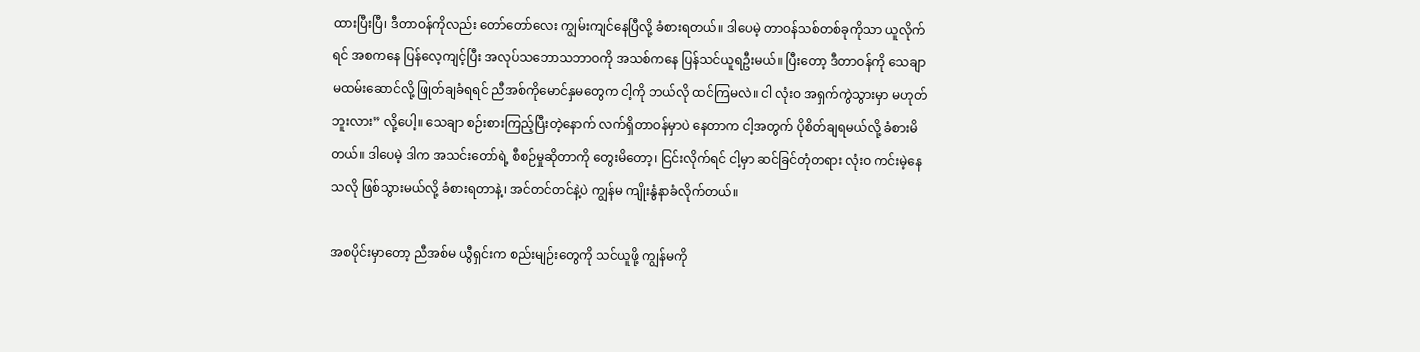ထားပြီးပြီ၊ ဒီတာဝန်ကိုလည်း တော်တော်လေး ကျွမ်းကျင်နေပြီလို့ ခံစားရတယ်။ ဒါပေမဲ့ တာဝန်သစ်တစ်ခုကိုသာ ယူလိုက်ရင် အစကနေ ပြန်လေ့ကျင့်ပြီး အလုပ်သဘောသဘာဝကို အသစ်ကနေ ပြန်သင်ယူရဦးမယ်။ ပြီးတော့ ဒီတာဝန်ကို သေချာမထမ်းဆောင်လို့ ဖြုတ်ချခံရရင် ညီအစ်ကိုမောင်နှမတွေက ငါ့ကို ဘယ်လို ထင်ကြမလဲ။ ငါ လုံးဝ အရှက်ကွဲသွားမှာ မဟုတ်ဘူးလား” လို့ပေါ့။ သေချာ စဉ်းစားကြည့်ပြီးတဲ့နောက် လက်ရှိတာဝန်မှာပဲ နေတာက ငါ့အတွက် ပိုစိတ်ချရမယ်လို့ ခံစားမိတယ်။ ဒါပေမဲ့ ဒါက အသင်းတော်ရဲ့ စီစဉ်မှုဆိုတာကို တွေးမိတော့၊ ငြင်းလိုက်ရင် ငါ့မှာ ဆင်ခြင်တုံတရား လုံးဝ ကင်းမဲ့နေသလို ဖြစ်သွားမယ်လို့ ခံစားရတာနဲ့၊ အင်တင်တင်နဲ့ပဲ ကျွန်မ ကျိုးနွံနာခံလိုက်တယ်။

အစပိုင်းမှာတော့ ညီအစ်မ ယွီရှင်းက စည်းမျဉ်းတွေကို သင်ယူဖို့ ကျွန်မကို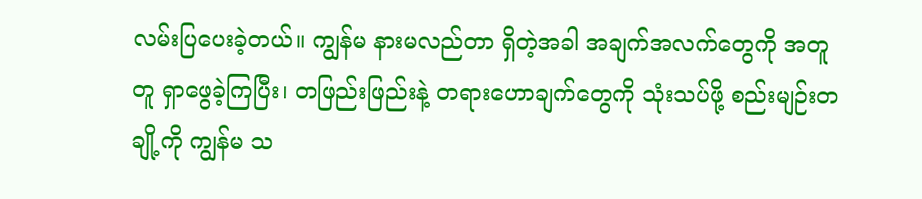လမ်းပြပေးခဲ့တယ်။ ကျွန်မ နားမလည်တာ ရှိတဲ့အခါ အချက်အလက်တွေကို အတူတူ ရှာဖွေခဲ့ကြပြီး၊ တဖြည်းဖြည်းနဲ့ တရားဟောချက်တွေကို သုံးသပ်ဖို့ စည်းမျဉ်းတချို့ကို ကျွန်မ သ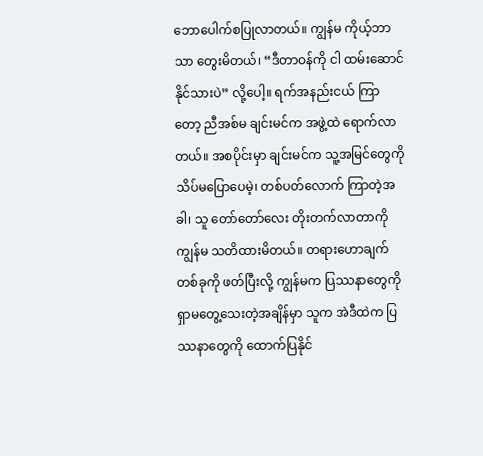ဘောပေါက်စပြုလာတယ်။ ကျွန်မ ကိုယ့်ဘာသာ တွေးမိတယ်၊ “ဒီတာဝန်ကို ငါ ထမ်းဆောင်နိုင်သားပဲ” လို့ပေါ့။ ရက်အနည်းငယ် ကြာတော့ ညီအစ်မ ချင်းမင်က အဖွဲ့ထဲ ရောက်လာတယ်။ အစပိုင်းမှာ ချင်းမင်က သူ့အမြင်တွေကို သိပ်မပြောပေမဲ့၊ တစ်ပတ်လောက် ကြာတဲ့အခါ၊ သူ တော်တော်လေး တိုးတက်လာတာကို ကျွန်မ သတိထားမိတယ်။ တရားဟောချက်တစ်ခုကို ဖတ်ပြီးလို့ ကျွန်မက ပြဿနာတွေကို ရှာမတွေ့သေးတဲ့အချိန်မှာ သူက အဲဒီထဲက ပြဿနာတွေကို ထောက်ပြနိုင်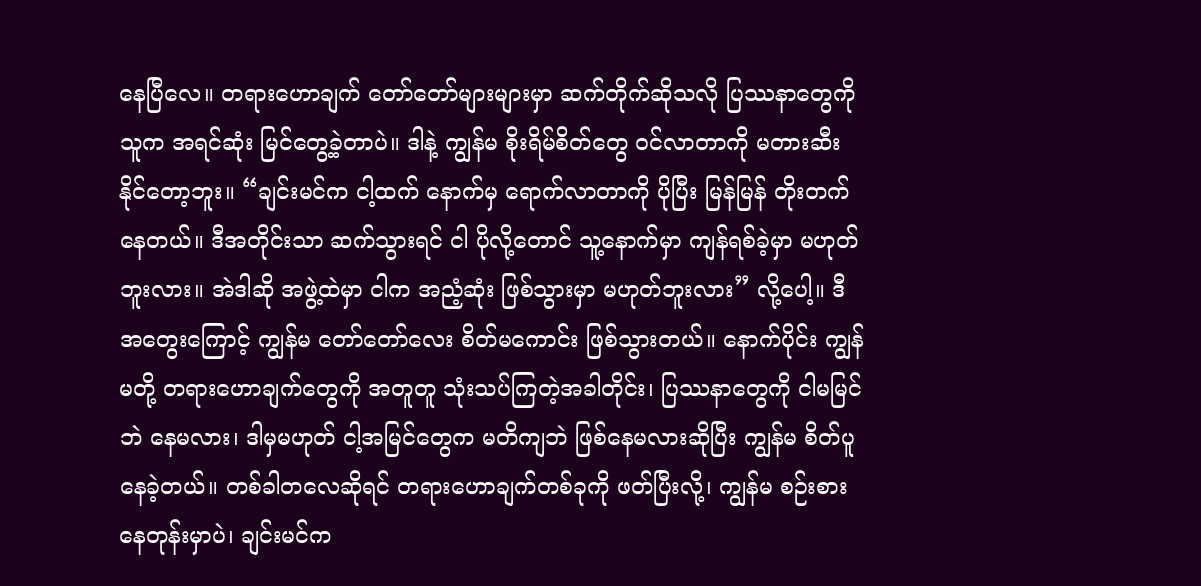နေပြီလေ။ တရားဟောချက် တော်တော်များများမှာ ဆက်တိုက်ဆိုသလို ပြဿနာတွေကို သူက အရင်ဆုံး မြင်တွေ့ခဲ့တာပဲ။ ဒါနဲ့ ကျွန်မ စိုးရိမ်စိတ်တွေ ဝင်လာတာကို မတားဆီးနိုင်တော့ဘူး။ “ချင်းမင်က ငါ့ထက် နောက်မှ ရောက်လာတာကို ပိုပြီး မြန်မြန် တိုးတက်နေတယ်။ ဒီအတိုင်းသာ ဆက်သွားရင် ငါ ပိုလို့တောင် သူ့နောက်မှာ ကျန်ရစ်ခဲ့မှာ မဟုတ်ဘူးလား။ အဲဒါဆို အဖွဲ့ထဲမှာ ငါက အညံ့ဆုံး ဖြစ်သွားမှာ မဟုတ်ဘူးလား” လို့ပေါ့။ ဒီအတွေးကြောင့် ကျွန်မ တော်တော်လေး စိတ်မကောင်း ဖြစ်သွားတယ်။ နောက်ပိုင်း ကျွန်မတို့ တရားဟောချက်တွေကို အတူတူ သုံးသပ်ကြတဲ့အခါတိုင်း၊ ပြဿနာတွေကို ငါမမြင်ဘဲ နေမလား၊ ဒါမှမဟုတ် ငါ့အမြင်တွေက မတိကျဘဲ ဖြစ်နေမလားဆိုပြီး ကျွန်မ စိတ်ပူနေခဲ့တယ်။ တစ်ခါတလေဆိုရင် တရားဟောချက်တစ်ခုကို ဖတ်ပြီးလို့၊ ကျွန်မ စဉ်းစားနေတုန်းမှာပဲ၊ ချင်းမင်က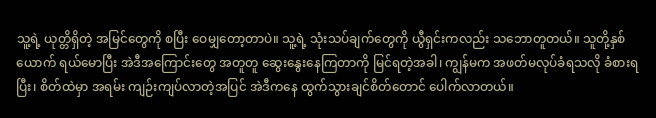သူ့ရဲ့ ယုတ္တိရှိတဲ့ အမြင်တွေကို စပြီး ဝေမျှတော့တာပဲ။ သူ့ရဲ့ သုံးသပ်ချက်တွေကို ယွီရှင်းကလည်း သဘောတူတယ်။ သူတို့နှစ်ယောက် ရယ်မောပြီး အဲဒီအကြောင်းတွေ အတူတူ ဆွေးနွေးနေကြတာကို မြင်ရတဲ့အခါ၊ ကျွန်မက အဖတ်မလုပ်ခံရသလို ခံစားရပြီး၊ စိတ်ထဲမှာ အရမ်း ကျဉ်းကျပ်လာတဲ့အပြင် အဲဒီကနေ ထွက်သွားချင်စိတ်တောင် ပေါက်လာတယ်။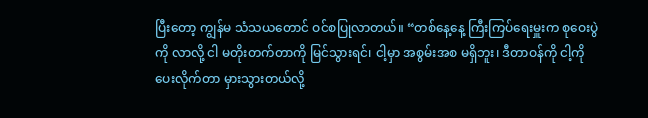ပြီးတော့ ကျွန်မ သံသယတောင် ဝင်စပြုလာတယ်။ “တစ်နေ့နေ့ ကြီးကြပ်ရေးမှူးက စုဝေးပွဲကို လာလို့ ငါ မတိုးတက်တာကို မြင်သွားရင်၊ ငါ့မှာ အစွမ်းအစ မရှိဘူး၊ ဒီတာဝန်ကို ငါ့ကို ပေးလိုက်တာ မှားသွားတယ်လို့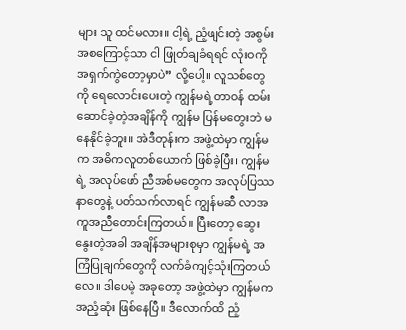များ သူ ထင်မလား။ ငါ့ရဲ့ ညံ့ဖျင်းတဲ့ အစွမ်းအစကြောင့်သာ ငါ ဖြုတ်ချခံရရင် လုံးဝကို အရှက်ကွဲတော့မှာပဲ” လို့ပေါ့။ လူသစ်တွေကို ရေလောင်းပေးတဲ့ ကျွန်မရဲ့တာဝန် ထမ်းဆောင်ခဲ့တဲ့အချိန်ကို ကျွန်မ ပြန်မတွေးဘဲ မနေနိုင်ခဲ့ဘူး။ အဲဒီတုန်းက အဖွဲ့ထဲမှာ ကျွန်မက အဓိကလူတစ်ယောက် ဖြစ်ခဲ့ပြီး၊ ကျွန်မရဲ့ အလုပ်ဖော် ညီအစ်မတွေက အလုပ်ပြဿနာတွေနဲ့ ပတ်သက်လာရင် ကျွန်မဆီ လာအကူအညီတောင်းကြတယ်။ ပြီးတော့ ဆွေးနွေးတဲ့အခါ အချိန်အများစုမှာ ကျွန်မရဲ့ အကြံပြုချက်တွေကို လက်ခံကျင့်သုံးကြတယ်လေ။ ဒါပေမဲ့ အခုတော့ အဖွဲ့ထဲမှာ ကျွန်မက အညံ့ဆုံး ဖြစ်နေပြီ။ ဒီလောက်ထိ ညံ့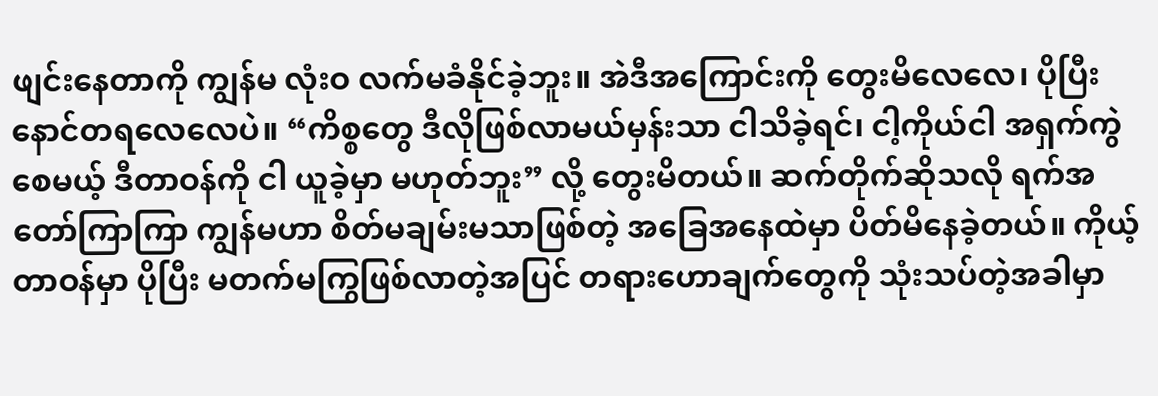ဖျင်းနေတာကို ကျွန်မ လုံးဝ လက်မခံနိုင်ခဲ့ဘူး။ အဲဒီအကြောင်းကို တွေးမိလေလေ၊ ပိုပြီး နောင်တရလေလေပဲ။ “ကိစ္စတွေ ဒီလိုဖြစ်လာမယ်မှန်းသာ ငါသိခဲ့ရင်၊ ငါ့ကိုယ်ငါ အရှက်ကွဲစေမယ့် ဒီတာဝန်ကို ငါ ယူခဲ့မှာ မဟုတ်ဘူး” လို့ တွေးမိတယ်။ ဆက်တိုက်ဆိုသလို ရက်အတော်ကြာကြာ ကျွန်မဟာ စိတ်မချမ်းမသာဖြစ်တဲ့ အခြေအနေထဲမှာ ပိတ်မိနေခဲ့တယ်။ ကိုယ့်တာဝန်မှာ ပိုပြီး မတက်မကြွဖြစ်လာတဲ့အပြင် တရားဟောချက်တွေကို သုံးသပ်တဲ့အခါမှာ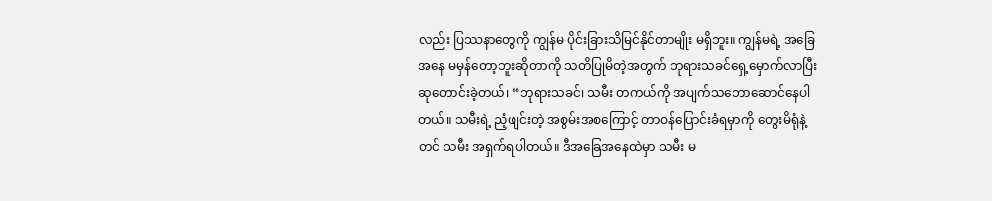လည်း ပြဿနာတွေကို ကျွန်မ ပိုင်းခြားသိမြင်နိုင်တာမျိုး မရှိဘူး။ ကျွန်မရဲ့ အခြေအနေ မမှန်တော့ဘူးဆိုတာကို သတိပြုမိတဲ့အတွက် ဘုရားသခင်ရှေ့မှောက်လာပြီး ဆုတောင်းခဲ့တယ်၊ “ဘုရားသခင်၊ သမီး တကယ်ကို အပျက်သဘောဆောင်နေပါတယ်။ သမီးရဲ့ ညံ့ဖျင်းတဲ့ အစွမ်းအစကြောင့် တာဝန်ပြောင်းခံရမှာကို တွေးမိရုံနဲ့တင် သမီး အရှက်ရပါတယ်။ ဒီအခြေအနေထဲမှာ သမီး မ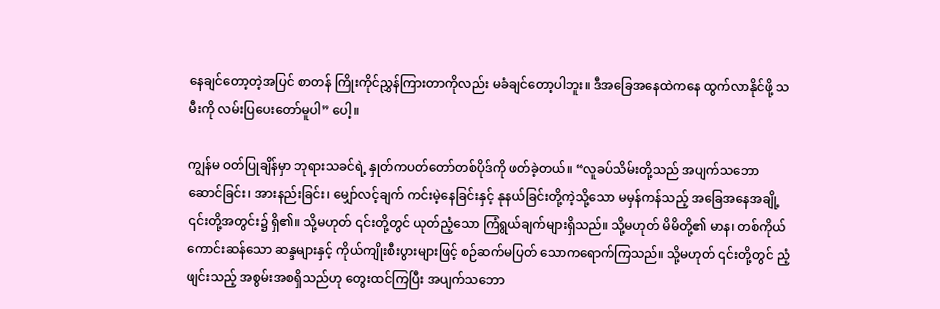နေချင်တော့တဲ့အပြင် စာတန် ကြိုးကိုင်ညွှန်ကြားတာကိုလည်း မခံချင်တော့ပါဘူး။ ဒီအခြေအနေထဲကနေ ထွက်လာနိုင်ဖို့ သမီးကို လမ်းပြပေးတော်မူပါ” ပေါ့။

ကျွန်မ ဝတ်ပြုချိန်မှာ ဘုရားသခင်ရဲ့ နှုတ်ကပတ်တော်တစ်ပိုဒ်ကို ဖတ်ခဲ့တယ်။ “လူခပ်သိမ်းတို့သည် အပျက်သဘောဆောင်ခြင်း၊ အားနည်းခြင်း၊ မျှော်လင့်ချက် ကင်းမဲ့နေခြင်းနှင့် နုနယ်ခြင်းတို့ကဲ့သို့သော မမှန်ကန်သည့် အခြေအနေအချို့ ၎င်းတို့အတွင်း၌ ရှိ၏။ သို့မဟုတ် ၎င်းတို့တွင် ယုတ်ညံ့သော ကြံရွယ်ချက်များရှိသည်။ သို့မဟုတ် မိမိတို့၏ မာန၊ တစ်ကိုယ်ကောင်းဆန်သော ဆန္ဒများနှင့် ကိုယ်ကျိုးစီးပွားများဖြင့် စဉ်ဆက်မပြတ် သောကရောက်ကြသည်။ သို့မဟုတ် ၎င်းတို့တွင် ညံ့ဖျင်းသည့် အစွမ်းအစရှိသည်ဟု တွေးထင်ကြပြီး အပျက်သဘော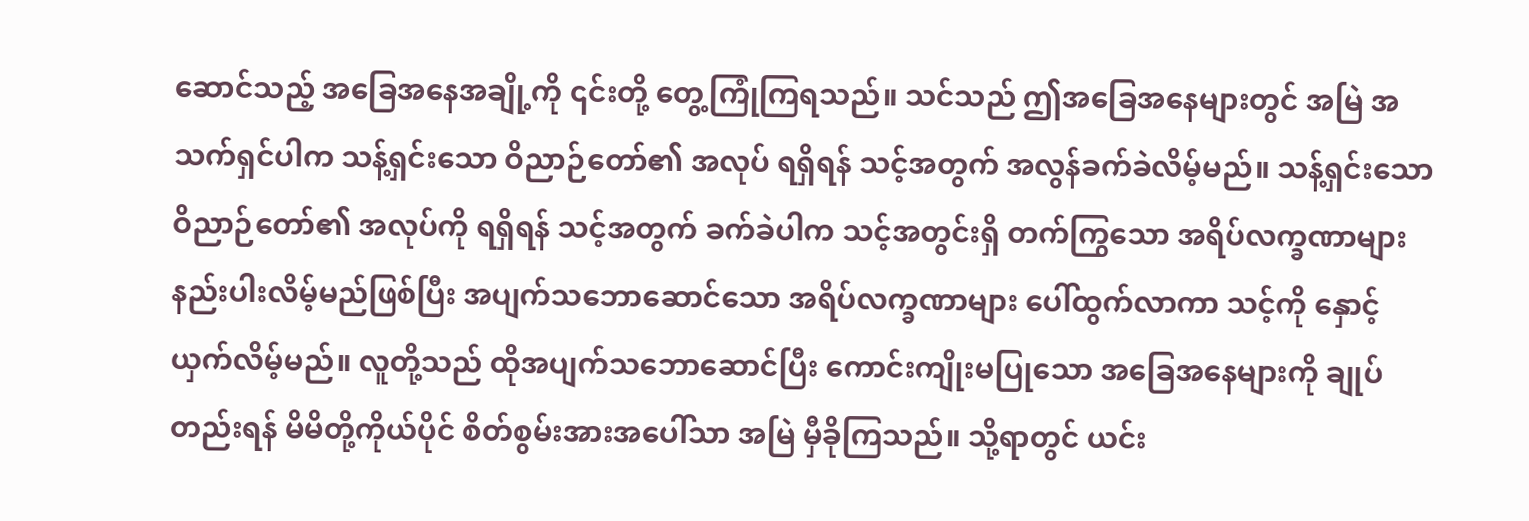ဆောင်သည့် အခြေအနေအချို့ကို ၎င်းတို့ တွေ့ကြုံကြရသည်။ သင်သည် ဤအခြေအနေများတွင် အမြဲ အသက်ရှင်ပါက သန့်ရှင်းသော ဝိညာဉ်တော်၏ အလုပ် ရရှိရန် သင့်အတွက် အလွန်ခက်ခဲလိမ့်မည်။ သန့်ရှင်းသော ဝိညာဉ်တော်၏ အလုပ်ကို ရရှိရန် သင့်အတွက် ခက်ခဲပါက သင့်အတွင်းရှိ တက်ကြွသော အရိပ်လက္ခဏာများ နည်းပါးလိမ့်မည်ဖြစ်ပြီး အပျက်သဘောဆောင်သော အရိပ်လက္ခဏာများ ပေါ်ထွက်လာကာ သင့်ကို နှောင့်ယှက်လိမ့်မည်။ လူတို့သည် ထိုအပျက်သဘောဆောင်ပြီး ကောင်းကျိုးမပြုသော အခြေအနေများကို ချုပ်တည်းရန် မိမိတို့ကိုယ်ပိုင် စိတ်စွမ်းအားအပေါ်သာ အမြဲ မှီခိုကြသည်။ သို့ရာတွင် ယင်း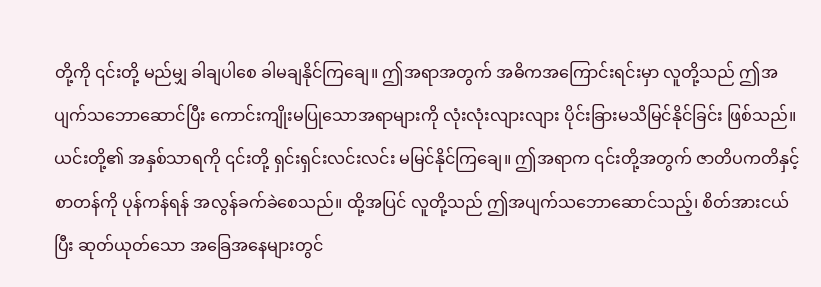တို့ကို ၎င်းတို့ မည်မျှ ခါချပါစေ ခါမချနိုင်ကြချေ။ ဤအရာအတွက် အဓိကအကြောင်းရင်းမှာ လူတို့သည် ဤအပျက်သဘောဆောင်ပြီး ကောင်းကျိုးမပြုသောအရာများကို လုံးလုံးလျားလျား ပိုင်းခြားမသိမြင်နိုင်ခြင်း ဖြစ်သည်။ ယင်းတို့၏ အနှစ်သာရကို ၎င်းတို့ ရှင်းရှင်းလင်းလင်း မမြင်နိုင်ကြချေ။ ဤအရာက ၎င်းတို့အတွက် ဇာတိပကတိနှင့် စာတန်ကို ပုန်ကန်ရန် အလွန်ခက်ခဲစေသည်။ ထို့အပြင် လူတို့သည် ဤအပျက်သဘောဆောင်သည့်၊ စိတ်အားငယ်ပြီး ဆုတ်ယုတ်သော အခြေအနေများတွင်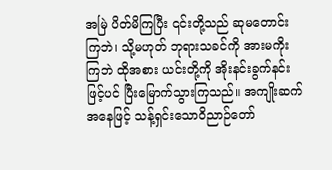အမြဲ ပိတ်မိကြပြီး ၎င်းတို့သည် ဆုမတောင်းကြဘဲ၊ သို့မဟုတ် ဘုရားသခင်ကို အားမကိုးကြဘဲ ထိုအစား ယင်းတို့ကို အိုးနင်းခွက်နင်းဖြင့်ပင် ပြီးမြောက်သွားကြသည်။ အကျိုးဆက်အနေဖြင့် သန့်ရှင်းသောဝိညာဉ်တော်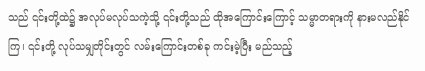သည် ၎င်းတို့ထဲ၌ အလုပ်မလုပ်သကဲ့သို့ ၎င်းတို့သည် ထိုအကြောင်းကြောင့် သမ္မာတရားကို နားမလည်နိုင်ကြ၊ ၎င်းတို့ လုပ်သမျှတိုင်းတွင် လမ်းကြောင်းတစ်ခု ကင်းမဲ့ပြီး မည်သည့်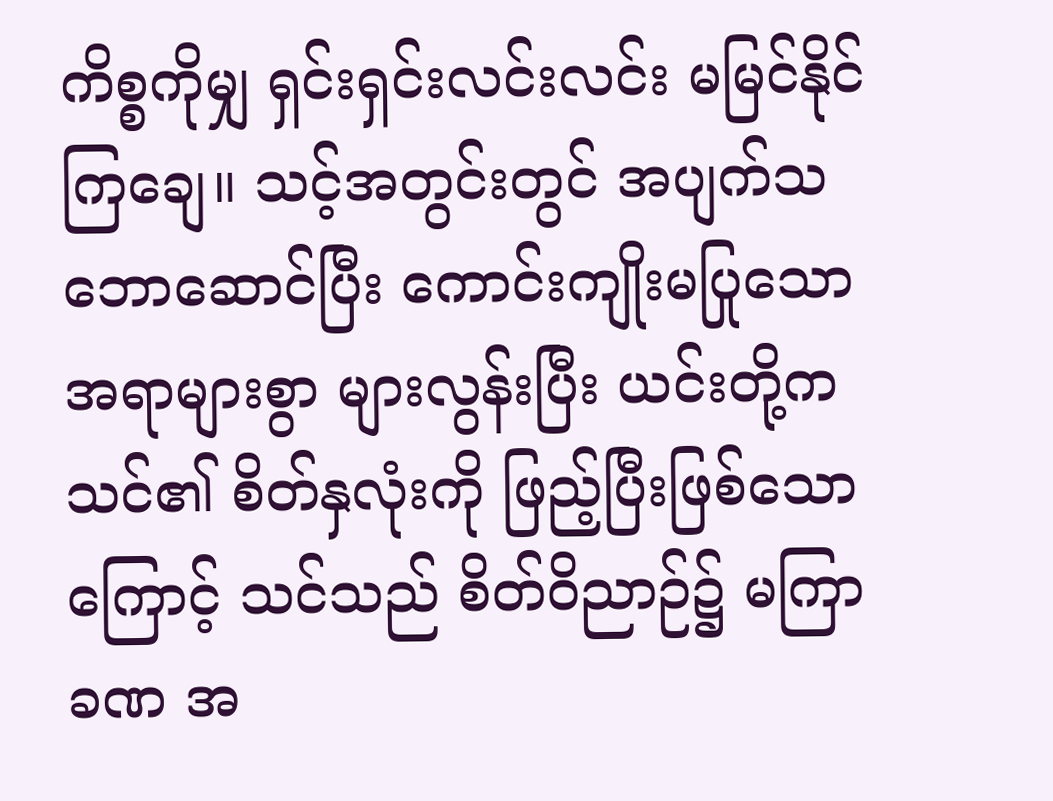ကိစ္စကိုမျှ ရှင်းရှင်းလင်းလင်း မမြင်နိုင်ကြချေ။ သင့်အတွင်းတွင် အပျက်သဘောဆောင်ပြီး ကောင်းကျိုးမပြုသော အရာများစွာ များလွန်းပြီး ယင်းတို့က သင်၏ စိတ်နှလုံးကို ဖြည့်ပြီးဖြစ်သောကြောင့် သင်သည် စိတ်ဝိညာဉ်၌ မကြာခဏ အ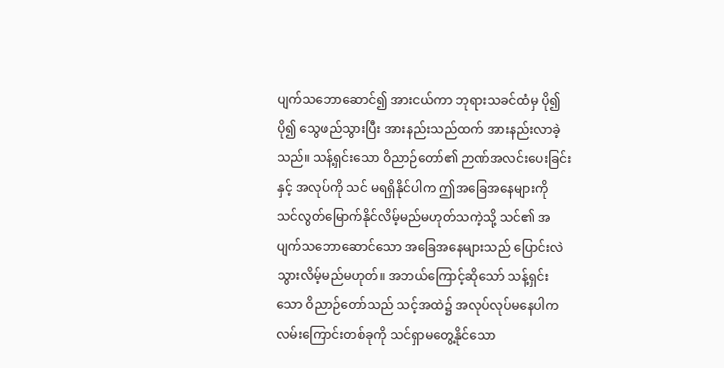ပျက်သဘောဆောင်၍ အားငယ်ကာ ဘုရားသခင်ထံမှ ပို၍ပို၍ သွေဖည်သွားပြီး အားနည်းသည်ထက် အားနည်းလာခဲ့သည်။ သန့်ရှင်းသော ဝိညာဉ်တော်၏ ဉာဏ်အလင်းပေးခြင်းနှင့် အလုပ်ကို သင် မရရှိနိုင်ပါက ဤအခြေအနေများကို သင်လွတ်မြောက်နိုင်လိမ့်မည်မဟုတ်သကဲ့သို့ သင်၏ အပျက်သဘောဆောင်သော အခြေအနေများသည် ပြောင်းလဲသွားလိမ့်မည်မဟုတ်။ အဘယ်ကြောင့်ဆိုသော် သန့်ရှင်းသော ဝိညာဉ်တော်သည် သင့်အထဲ၌ အလုပ်လုပ်မနေပါက လမ်းကြောင်းတစ်ခုကို သင်ရှာမတွေ့နိုင်သော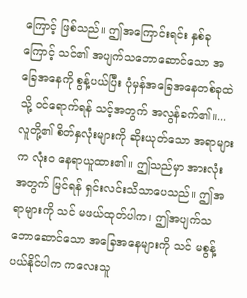ကြောင့် ဖြစ်သည်။ ဤအကြောင်းရင်း နှစ်ခုကြောင့် သင်၏ အပျက်သဘောဆောင်သော အခြေအနေကို စွန့်ပယ်ပြီး ပုံမှန်အခြေအနေတစ်ခုထဲသို့ ဝင်ရောက်ရန် သင့်အတွက် အလွန်ခက်၏။...လူတို့၏ စိတ်နှလုံးများကို ဆိုးယုတ်သော အရာများက လုံးဝ နေရာယူထား၏။ ဤသည်မှာ အားလုံးအတွက် မြင်ရန် ရှင်းလင်းသိသာပေသည်။ ဤအရာများကို သင် မဖယ်ထုတ်ပါက၊ ဤအပျက်သဘောဆောင်သော အခြေအနေများကို သင် မစွန့်ပယ်နိုင်ပါက ကလေးသူ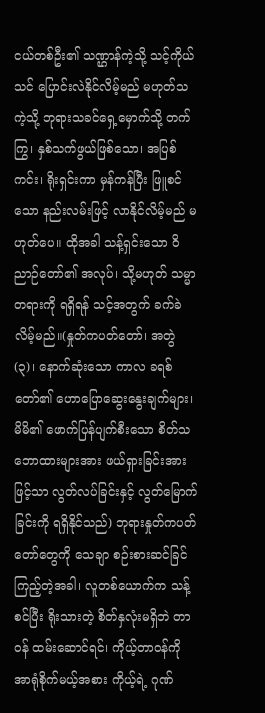ငယ်တစ်ဦး၏ သဏ္ဌာန်ကဲ့သို့ သင့်ကိုယ်သင် ပြောင်းလဲနိုင်လိမ့်မည် မဟုတ်သကဲ့သို့ ဘုရားသခင်ရှေ့မှောက်သို့ တက်ကြွ၊ နှစ်သက်ဖွယ်ဖြစ်သော၊ အပြစ်ကင်း၊ ရိုးရှင်းကာ မှန်ကန်ပြီး ဖြူစင်သော နည်းလမ်းဖြင့် လာနိုင်လိမ့်မည် မဟုတ်ပေ။ ထိုအခါ သန့်ရှင်းသော ဝိညာဉ်တော်၏ အလုပ်၊ သို့မဟုတ် သမ္မာတရားကို ရရှိရန် သင့်အတွက် ခက်ခဲလိမ့်မည်။(နှုတ်ကပတ်တော်၊ အတွဲ (၃)၊ နောက်ဆုံးသော ကာလ ခရစ်တော်၏ ဟောပြောဆွေးနွေးချက်များ၊ မိမိ၏ ဖောက်ပြန်ပျက်စီးသော စိတ်သဘောထားများအား ဖယ်ရှားခြင်းအားဖြင့်သာ လွတ်လပ်ခြင်းနှင့် လွတ်မြောက်ခြင်းကို ရရှိနိုင်သည်) ဘုရားနှုတ်ကပတ်တော်တွေကို သေချာ စဉ်းစားဆင်ခြင်ကြည့်တဲ့အခါ၊ လူတစ်ယောက်က သန့်စင်ပြီး ရိုးသားတဲ့ စိတ်နှလုံးမရှိဘဲ တာဝန် ထမ်းဆောင်ရင်၊ ကိုယ့်တာဝန်ကို အာရုံစိုက်မယ့်အစား ကိုယ့်ရဲ့ ဂုဏ်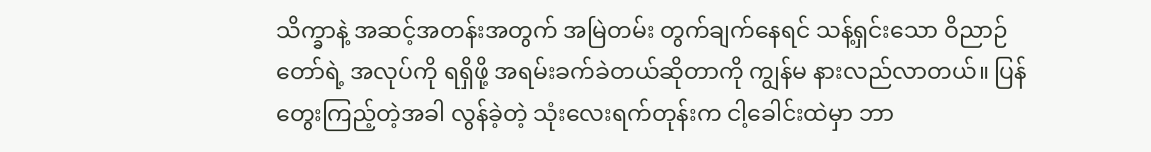သိက္ခာနဲ့ အဆင့်အတန်းအတွက် အမြဲတမ်း တွက်ချက်နေရင် သန့်ရှင်းသော ဝိညာဉ်တော်ရဲ့ အလုပ်ကို ရရှိဖို့ အရမ်းခက်ခဲတယ်ဆိုတာကို ကျွန်မ နားလည်လာတယ်။ ပြန်တွေးကြည့်တဲ့အခါ လွန်ခဲ့တဲ့ သုံးလေးရက်တုန်းက ငါ့ခေါင်းထဲမှာ ဘာ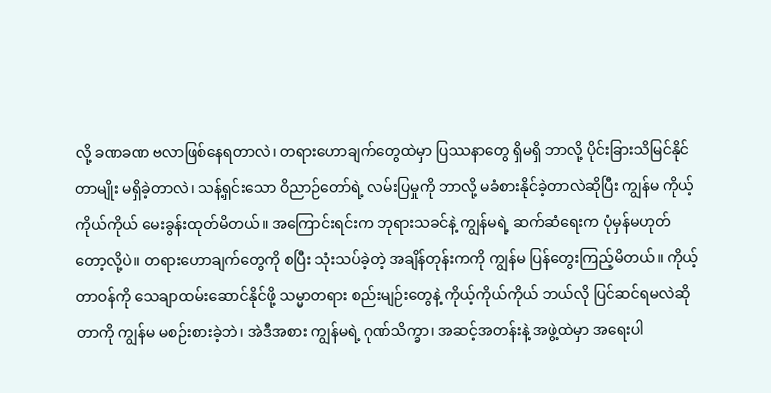လို့ ခဏခဏ ဗလာဖြစ်နေရတာလဲ၊ တရားဟောချက်တွေထဲမှာ ပြဿနာတွေ ရှိမရှိ ဘာလို့ ပိုင်းခြားသိမြင်နိုင်တာမျိုး မရှိခဲ့တာလဲ၊ သန့်ရှင်းသော ဝိညာဉ်တော်ရဲ့ လမ်းပြမှုကို ဘာလို့ မခံစားနိုင်ခဲ့တာလဲဆိုပြီး ကျွန်မ ကိုယ့်ကိုယ်ကိုယ် မေးခွန်းထုတ်မိတယ်။ အကြောင်းရင်းက ဘုရားသခင်နဲ့ ကျွန်မရဲ့ ဆက်ဆံရေးက ပုံမှန်မဟုတ်တော့လို့ပဲ။ တရားဟောချက်တွေကို စပြီး သုံးသပ်ခဲ့တဲ့ အချိန်တုန်းကကို ကျွန်မ ပြန်တွေးကြည့်မိတယ်။ ကိုယ့်တာဝန်ကို သေချာထမ်းဆောင်နိုင်ဖို့ သမ္မာတရား စည်းမျဉ်းတွေနဲ့ ကိုယ့်ကိုယ်ကိုယ် ဘယ်လို ပြင်ဆင်ရမလဲဆိုတာကို ကျွန်မ မစဉ်းစားခဲ့ဘဲ၊ အဲဒီအစား ကျွန်မရဲ့ ဂုဏ်သိက္ခာ၊ အဆင့်အတန်းနဲ့ အဖွဲ့ထဲမှာ အရေးပါ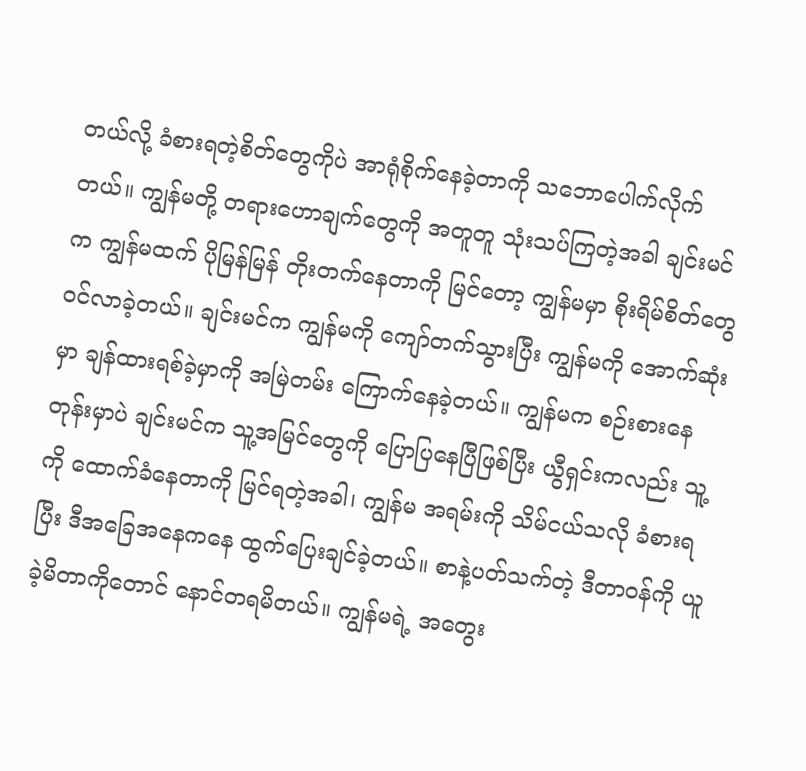တယ်လို့ ခံစားရတဲ့စိတ်တွေကိုပဲ အာရုံစိုက်နေခဲ့တာကို သဘောပေါက်လိုက်တယ်။ ကျွန်မတို့ တရားဟောချက်တွေကို အတူတူ သုံးသပ်ကြတဲ့အခါ ချင်းမင်က ကျွန်မထက် ပိုမြန်မြန် တိုးတက်နေတာကို မြင်တော့ ကျွန်မမှာ စိုးရိမ်စိတ်တွေ ဝင်လာခဲ့တယ်။ ချင်းမင်က ကျွန်မကို ကျော်တက်သွားပြီး ကျွန်မကို အောက်ဆုံးမှာ ချန်ထားရစ်ခဲ့မှာကို အမြဲတမ်း ကြောက်နေခဲ့တယ်။ ကျွန်မက စဉ်းစားနေတုန်းမှာပဲ ချင်းမင်က သူ့အမြင်တွေကို ပြောပြနေပြီဖြစ်ပြီး ယွီရှင်းကလည်း သူ့ကို ထောက်ခံနေတာကို မြင်ရတဲ့အခါ၊ ကျွန်မ အရမ်းကို သိမ်ငယ်သလို ခံစားရပြီး ဒီအခြေအနေကနေ ထွက်ပြေးချင်ခဲ့တယ်။ စာနဲ့ပတ်သက်တဲ့ ဒီတာဝန်ကို ယူခဲ့မိတာကိုတောင် နောင်တရမိတယ်။ ကျွန်မရဲ့ အတွေး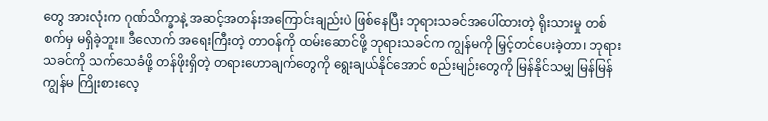တွေ အားလုံးက ဂုဏ်သိက္ခာနဲ့ အဆင့်အတန်းအကြောင်းချည်းပဲ ဖြစ်နေပြီး ဘုရားသခင်အပေါ်ထားတဲ့ ရိုးသားမှု တစ်စက်မှ မရှိခဲ့ဘူး။ ဒီလောက် အရေးကြီးတဲ့ တာဝန်ကို ထမ်းဆောင်ဖို့ ဘုရားသခင်က ကျွန်မကို မြှင့်တင်ပေးခဲ့တာ၊ ဘုရားသခင်ကို သက်သေခံဖို့ တန်ဖိုးရှိတဲ့ တရားဟောချက်တွေကို ရွေးချယ်နိုင်အောင် စည်းမျဉ်းတွေကို မြန်နိုင်သမျှ မြန်မြန် ကျွန်မ ကြိုးစားလေ့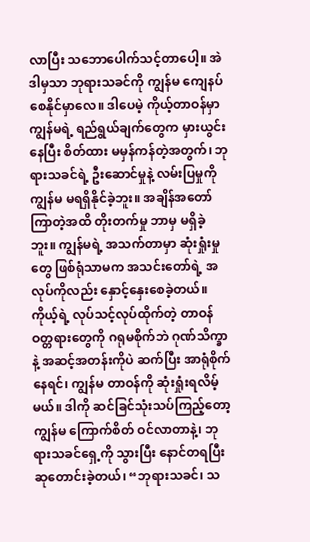လာပြီး သဘောပေါက်သင့်တာပေါ့။ အဲဒါမှသာ ဘုရားသခင်ကို ကျွန်မ ကျေနပ်စေနိုင်မှာလေ။ ဒါပေမဲ့ ကိုယ့်တာဝန်မှာ ကျွန်မရဲ့ ရည်ရွယ်ချက်တွေက မှားယွင်းနေပြီး စိတ်ထား မမှန်ကန်တဲ့အတွက်၊ ဘုရားသခင်ရဲ့ ဦးဆောင်မှုနဲ့ လမ်းပြမှုကို ကျွန်မ မရရှိနိုင်ခဲ့ဘူး။ အချိန်အတော်ကြာတဲ့အထိ တိုးတက်မှု ဘာမှ မရှိခဲ့ဘူး။ ကျွန်မရဲ့ အသက်တာမှာ ဆုံးရှုံးမှုတွေ ဖြစ်ရုံသာမက အသင်းတော်ရဲ့ အလုပ်ကိုလည်း နှောင့်နှေးစေခဲ့တယ်။ ကိုယ့်ရဲ့ လုပ်သင့်လုပ်ထိုက်တဲ့ တာဝန်ဝတ္တရားတွေကို ဂရုမစိုက်ဘဲ ဂုဏ်သိက္ခာနဲ့ အဆင့်အတန်းကိုပဲ ဆက်ပြီး အာရုံစိုက်နေရင်၊ ကျွန်မ တာဝန်ကို ဆုံးရှုံးရလိမ့်မယ်။ ဒါကို ဆင်ခြင်သုံးသပ်ကြည့်တော့ ကျွန်မ ကြောက်စိတ် ဝင်လာတာနဲ့၊ ဘုရားသခင်ရှေ့ကို သွားပြီး နောင်တရပြီး ဆုတောင်းခဲ့တယ်၊ “ဘုရားသခင်၊ သ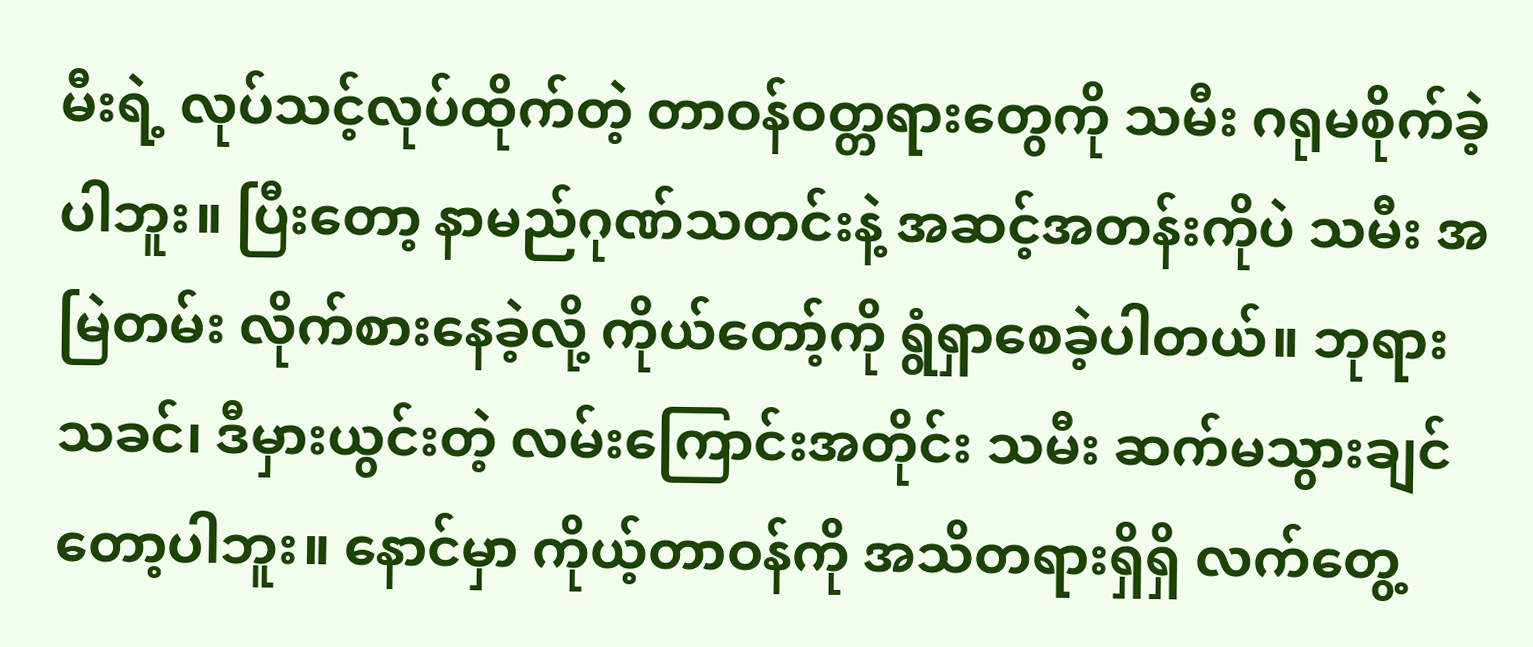မီးရဲ့ လုပ်သင့်လုပ်ထိုက်တဲ့ တာဝန်ဝတ္တရားတွေကို သမီး ဂရုမစိုက်ခဲ့ပါဘူး။ ပြီးတော့ နာမည်ဂုဏ်သတင်းနဲ့ အဆင့်အတန်းကိုပဲ သမီး အမြဲတမ်း လိုက်စားနေခဲ့လို့ ကိုယ်တော့်ကို ရွံရှာစေခဲ့ပါတယ်။ ဘုရားသခင်၊ ဒီမှားယွင်းတဲ့ လမ်းကြောင်းအတိုင်း သမီး ဆက်မသွားချင်တော့ပါဘူး။ နောင်မှာ ကိုယ့်တာဝန်ကို အသိတရားရှိရှိ လက်တွေ့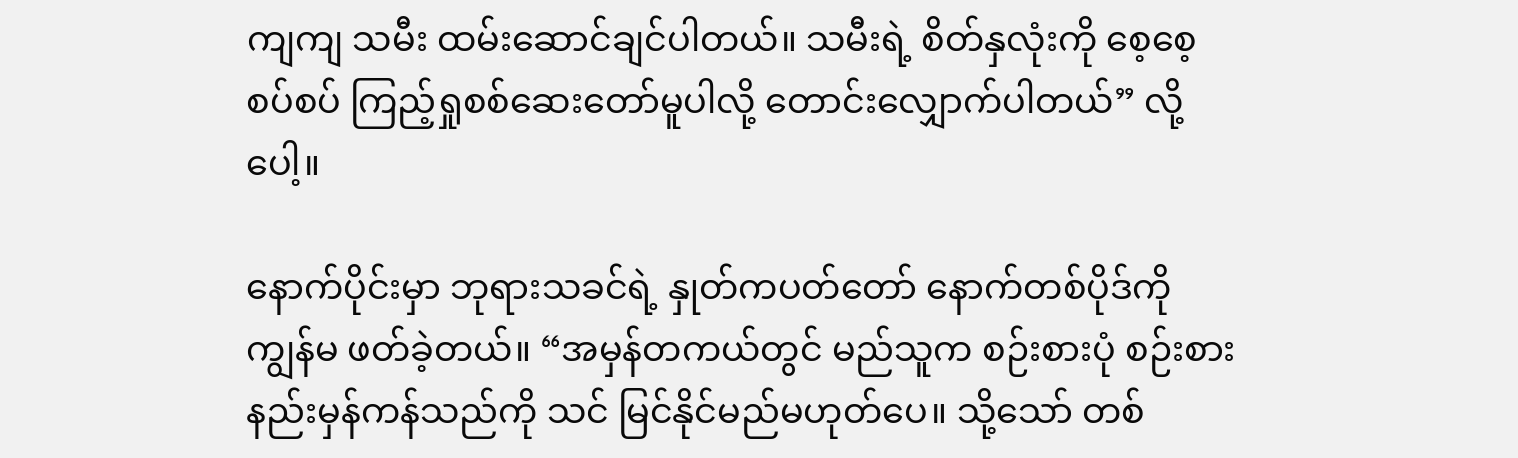ကျကျ သမီး ထမ်းဆောင်ချင်ပါတယ်။ သမီးရဲ့ စိတ်နှလုံးကို စေ့စေ့စပ်စပ် ကြည့်ရှုစစ်ဆေးတော်မူပါလို့ တောင်းလျှောက်ပါတယ်” လို့ပေါ့။

နောက်ပိုင်းမှာ ဘုရားသခင်ရဲ့ နှုတ်ကပတ်တော် နောက်တစ်ပိုဒ်ကို ကျွန်မ ဖတ်ခဲ့တယ်။ “အမှန်တကယ်တွင် မည်သူက စဉ်းစားပုံ စဉ်းစားနည်းမှန်ကန်သည်ကို သင် မြင်နိုင်မည်မဟုတ်ပေ။ သို့သော် တစ်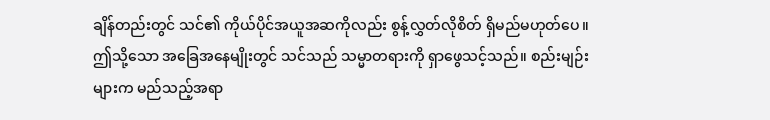ချိန်တည်းတွင် သင်၏ ကိုယ်ပိုင်အယူအဆကိုလည်း စွန့်လွှတ်လိုစိတ် ရှိမည်မဟုတ်ပေ။ ဤသို့သော အခြေအနေမျိုးတွင် သင်သည် သမ္မာတရားကို ရှာဖွေသင့်သည်။ စည်းမျဉ်းများက မည်သည့်အရာ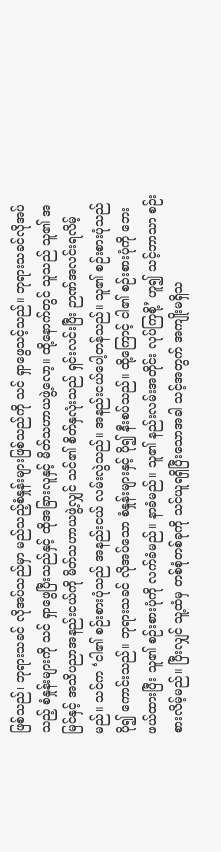ဖြစ်သည်၊ ဘုရားသခင် လိုအပ်သည်မှာ မည်သည့်စံနှုန်းများဖြစ်သည်ကို သင် ရှာဖွေသင့်သည်။ ဘုရားသခင်လိုအပ်သည့် စံနှုန်းများကို သင် ရှာဖွေပြီးသည်နှင့် ထိုအခြားလူနှင့် မိတ်သဟာယဖွဲ့လော့။ ထို့နောက်တွင် သူသည် သူ၏ အမြင်နှင့် အသိပညာအနည်းငယ်ကို မိတ်သဟာယဖွဲ့လျှင် သင်၏ စိတ်နှလုံးသည် ရှင်းလင်းပြီး ဉာဏ်အလင်းရလိမ့်မည်။ သင်က ‘ငါ၏ စဉ်းစားပုံသည် အနည်းငယ် လမ်းလွဲသည်။ အနည်းငယ်ပေါ့တန်သည်။ သူ၏ စဉ်းစားပုံသည် ပို၍ ကောင်းသည်။ ဘုရားသခင် လိုအပ်သော စံနှုန်းများနှင့် ပို၍ နီးစပ်သည်။ ထို့ကြောင့် ငါ၏ စဉ်းစားပုံကို ဘေးဖယ်ထားပြီး သူ၏ စဉ်းစားပုံကို လက်ခံမည်။ နာခံမည်။ သူ၏ နည်းလမ်းအတိုင်း လုပ်ကြစို့’ ဟူ၍ သင့်ဘာသာ စဉ်းစားလိမ့်မည်။ ပြီးလျှင် သူ့ထံမှ တစ်စုံတစ်ခုကို သင်ယူရရှိပြီးသောအခါ သင့်အတွက် အကျိုးမရှိသ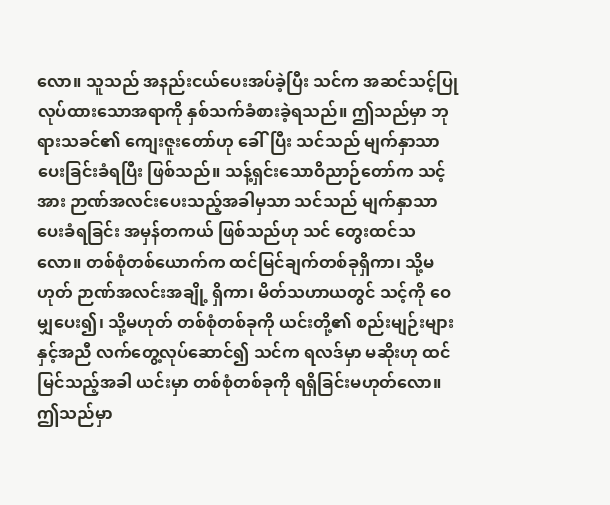လော။ သူသည် အနည်းငယ်ပေးအပ်ခဲ့ပြီး သင်က အဆင်သင့်ပြုလုပ်ထားသောအရာကို နှစ်သက်ခံစားခဲ့ရသည်။ ဤသည်မှာ ဘုရားသခင်၏ ကျေးဇူးတော်ဟု ခေါ်ပြီး သင်သည် မျက်နှာသာပေးခြင်းခံရပြီး ဖြစ်သည်။ သန့်ရှင်းသောဝိညာဉ်တော်က သင့်အား ဉာဏ်အလင်းပေးသည့်အခါမှသာ သင်သည် မျက်နှာသာပေးခံရခြင်း အမှန်တကယ် ဖြစ်သည်ဟု သင် တွေးထင်သလော။ တစ်စုံတစ်ယောက်က ထင်မြင်ချက်တစ်ခုရှိကာ၊ သို့မဟုတ် ဉာဏ်အလင်းအချို့ ရှိကာ၊ မိတ်သဟာယတွင် သင့်ကို ဝေမျှပေး၍၊ သို့မဟုတ် တစ်စုံတစ်ခုကို ယင်းတို့၏ စည်းမျဉ်းများနှင့်အညီ လက်တွေ့လုပ်ဆောင်၍ သင်က ရလဒ်မှာ မဆိုးဟု ထင်မြင်သည့်အခါ ယင်းမှာ တစ်စုံတစ်ခုကို ရရှိခြင်းမဟုတ်လော။ ဤသည်မှာ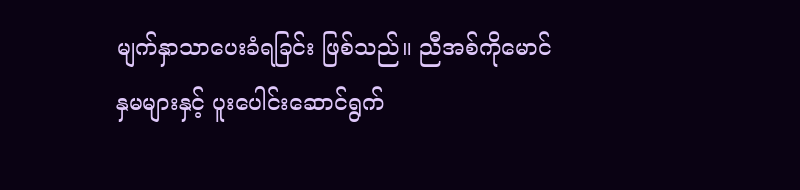မျက်နှာသာပေးခံရခြင်း ဖြစ်သည်။ ညီအစ်ကိုမောင်နှမများနှင့် ပူးပေါင်းဆောင်ရွက်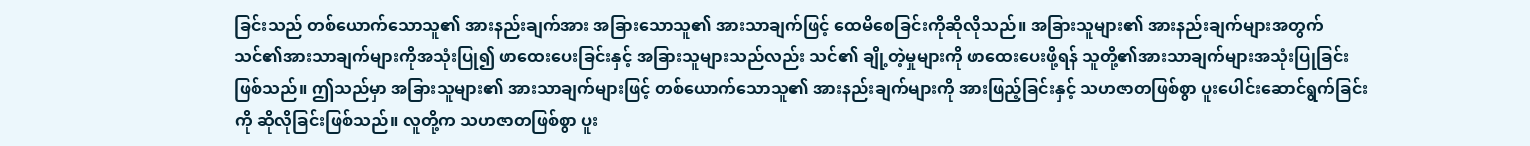ခြင်းသည် တစ်ယောက်သောသူ၏ အားနည်းချက်အား အခြားသောသူ၏ အားသာချက်ဖြင့် ထေမိစေခြင်းကိုဆိုလိုသည်။ အခြားသူများ၏ အားနည်းချက်များအတွက် သင်၏အားသာချက်များကိုအသုံးပြု၍ ဖာထေးပေးခြင်းနှင့် အခြားသူများသည်လည်း သင်၏ ချို့တဲ့မှုများကို ဖာထေးပေးဖို့ရန် သူတို့၏အားသာချက်များအသုံးပြုခြင်းဖြစ်သည်။ ဤသည်မှာ အခြားသူများ၏ အားသာချက်များဖြင့် တစ်ယောက်သောသူ၏ အားနည်းချက်များကို အားဖြည့်ခြင်းနှင့် သဟဇာတဖြစ်စွာ ပူးပေါင်းဆောင်ရွက်ခြင်းကို ဆိုလိုခြင်းဖြစ်သည်။ လူတို့က သဟဇာတဖြစ်စွာ ပူး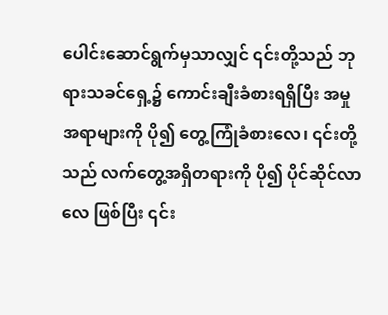ပေါင်းဆောင်ရွက်မှသာလျှင် ၎င်းတို့သည် ဘုရားသခင်ရှေ့၌ ကောင်းချီးခံစားရရှိပြီး အမှုအရာများကို ပို၍ တွေ့ကြုံခံစားလေ၊ ၎င်းတို့သည် လက်တွေ့အရှိတရားကို ပို၍ ပိုင်ဆိုင်လာလေ ဖြစ်ပြီး ၎င်း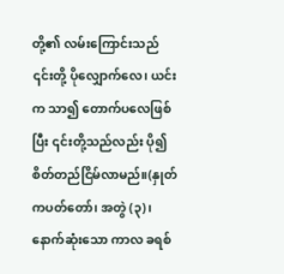တို့၏ လမ်းကြောင်းသည် ၎င်းတို့ ပိုလျှောက်လေ၊ ယင်းက သာ၍ တောက်ပလေဖြစ်ပြီး ၎င်းတို့သည်လည်း ပို၍စိတ်တည်ငြိမ်လာမည်။(နှုတ်ကပတ်တော်၊ အတွဲ (၃)၊ နောက်ဆုံးသော ကာလ ခရစ်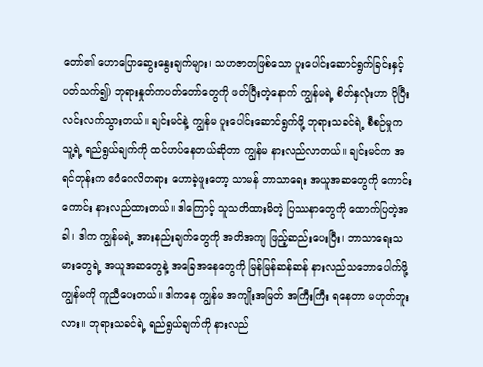တော်၏ ဟောပြောဆွေးနွေးချက်များ၊ သဟဇာတဖြစ်သော ပူးပေါင်းဆောင်ရွက်ခြင်းနှင့်ပတ်သက်၍) ဘုရားနှုတ်ကပတ်တော်တွေကို ဖတ်ပြီးတဲ့နောက် ကျွန်မရဲ့ စိတ်နှလုံးဟာ ပိုပြီး လင်းလက်သွားတယ်။ ချင်းမင်နဲ့ ကျွန်မ ပူးပေါင်းဆောင်ရွက်ဖို့ ဘုရားသခင်ရဲ့ စီစဉ်မှုက သူ့ရဲ့ ရည်ရွယ်ချက်ကို ထင်ဟပ်နေတယ်ဆိုတာ ကျွန်မ နားလည်လာတယ်။ ချင်းမင်က အရင်တုန်းက ဧဝံဂေလိတရား ဟောခဲ့ဖူးတော့ သာမန် ဘာသာရေး အယူအဆတွေကို ကောင်းကောင်း နားလည်ထားတယ်။ ဒါကြောင့် သူသတိထားမိတဲ့ ပြဿနာတွေကို ထောက်ပြတဲ့အခါ၊ ဒါက ကျွန်မရဲ့ အားနည်းချက်တွေကို အတိအကျ ဖြည့်ဆည်းပေးပြီး၊ ဘာသာရေးသမားတွေရဲ့ အယူအဆတွေနဲ့ အခြေအနေတွေကို မြန်မြန်ဆန်ဆန် နားလည်သဘောပေါက်ဖို့ ကျွန်မကို ကူညီပေးတယ်။ ဒါကနေ ကျွန်မ အကျိုးအမြတ် အကြီးကြီး ရနေတာ မဟုတ်ဘူးလား။ ဘုရားသခင်ရဲ့ ရည်ရွယ်ချက်ကို နားလည်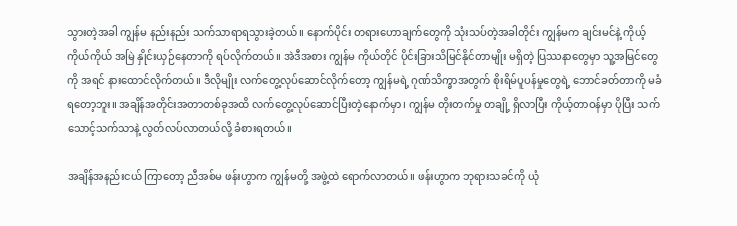သွားတဲ့အခါ ကျွန်မ နည်းနည်း သက်သာရာရသွားခဲ့တယ်။ နောက်ပိုင်း တရားဟောချက်တွေကို သုံးသပ်တဲ့အခါတိုင်း ကျွန်မက ချင်းမင်နဲ့ ကိုယ့်ကိုယ်ကိုယ် အမြဲ နှိုင်းယှဉ်နေတာကို ရပ်လိုက်တယ်။ အဲဒီအစား ကျွန်မ ကိုယ်တိုင် ပိုင်းခြားသိမြင်နိုင်တာမျိုး မရှိတဲ့ ပြဿနာတွေမှာ သူ့အမြင်တွေကို အရင် နားထောင်လိုက်တယ်။ ဒီလိုမျိုး လက်တွေ့လုပ်ဆောင်လိုက်တော့ ကျွန်မရဲ့ ဂုဏ်သိက္ခာအတွက် စိုးရိမ်ပူပန်မှုတွေရဲ့ ဘောင်ခတ်တာကို မခံရတော့ဘူး။ အချိန်အတိုင်းအတာတစ်ခုအထိ လက်တွေ့လုပ်ဆောင်ပြီးတဲ့နောက်မှာ၊ ကျွန်မ တိုးတက်မှု တချို့ ရှိလာပြီး ကိုယ့်တာဝန်မှာ ပိုပြီး သက်သောင့်သက်သာနဲ့ လွတ်လပ်လာတယ်လို့ ခံစားရတယ်။

အချိန်အနည်းငယ် ကြာတော့ ညီအစ်မ ဖန်းဟွာက ကျွန်မတို့ အဖွဲ့ထဲ ရောက်လာတယ်။ ဖန်းဟွာက ဘုရားသခင်ကို ယုံ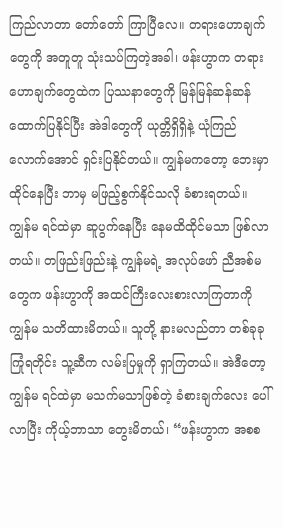ကြည်လာတာ တော်တော် ကြာပြီလေ။ တရားဟောချက်တွေကို အတူတူ သုံးသပ်ကြတဲ့အခါ၊ ဖန်းဟွာက တရားဟောချက်တွေထဲက ပြဿနာတွေကို မြန်မြန်ဆန်ဆန် ထောက်ပြနိုင်ပြီး အဲဒါတွေကို ယုတ္တိရှိရှိနဲ့ ယုံကြည်လောက်အောင် ရှင်းပြနိုင်တယ်။ ကျွန်မကတော့ ဘေးမှာ ထိုင်နေပြီး ဘာမှ မဖြည့်စွက်နိုင်သလို ခံစားရတယ်။ ကျွန်မ ရင်ထဲမှာ ဆူပွက်နေပြီး နေမထိထိုင်မသာ ဖြစ်လာတယ်။ တဖြည်းဖြည်းနဲ့ ကျွန်မရဲ့ အလုပ်ဖော် ညီအစ်မတွေက ဖန်းဟွာကို အထင်ကြီးလေးစားလာကြတာကို ကျွန်မ သတိထားမိတယ်။ သူတို့ နားမလည်တာ တစ်ခုခု ကြုံရတိုင်း သူ့ဆီက လမ်းပြမှုကို ရှာကြတယ်။ အဲဒီတော့ ကျွန်မ ရင်ထဲမှာ မသက်မသာဖြစ်တဲ့ ခံစားချက်လေး ပေါ်လာပြီး ကိုယ့်ဘာသာ တွေးမိတယ်၊ “ဖန်းဟွာက အစစ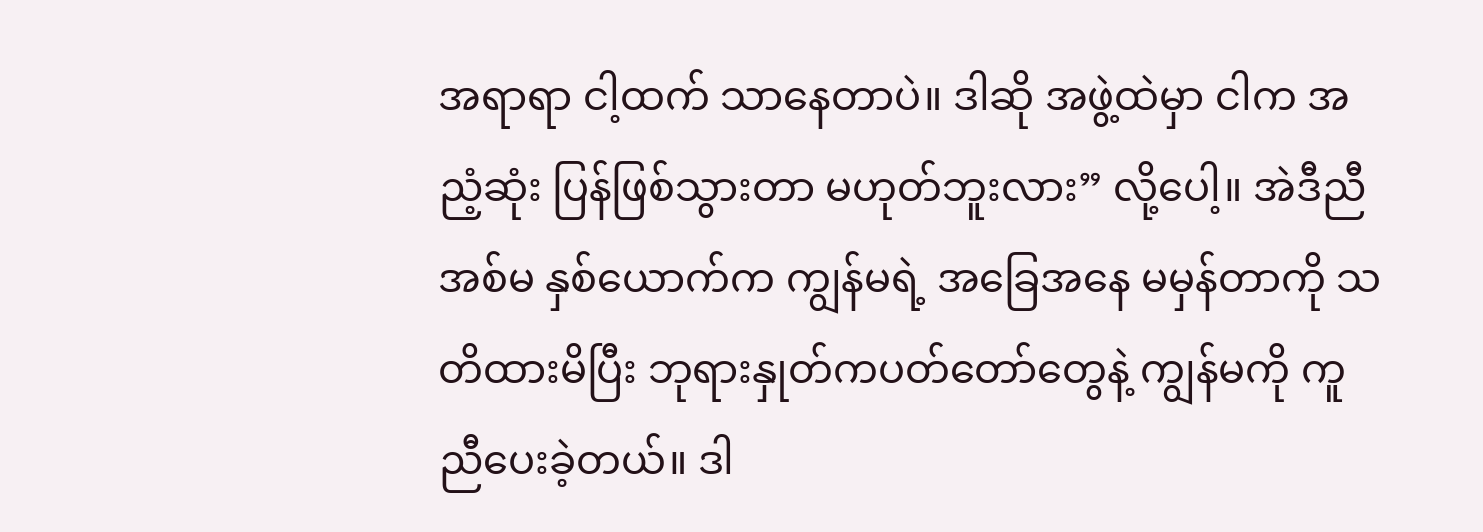အရာရာ ငါ့ထက် သာနေတာပဲ။ ဒါဆို အဖွဲ့ထဲမှာ ငါက အညံ့ဆုံး ပြန်ဖြစ်သွားတာ မဟုတ်ဘူးလား” လို့ပေါ့။ အဲဒီညီအစ်မ နှစ်ယောက်က ကျွန်မရဲ့ အခြေအနေ မမှန်တာကို သတိထားမိပြီး ဘုရားနှုတ်ကပတ်တော်တွေနဲ့ ကျွန်မကို ကူညီပေးခဲ့တယ်။ ဒါ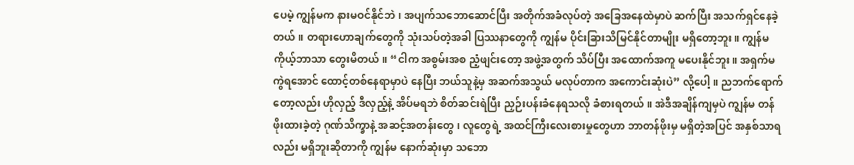ပေမဲ့ ကျွန်မက နားမဝင်နိုင်ဘဲ၊ အပျက်သဘောဆောင်ပြီး အတိုက်အခံလုပ်တဲ့ အခြေအနေထဲမှာပဲ ဆက်ပြီး အသက်ရှင်နေခဲ့တယ်။ တရားဟောချက်တွေကို သုံးသပ်တဲ့အခါ ပြဿနာတွေကို ကျွန်မ ပိုင်းခြားသိမြင်နိုင်တာမျိုး မရှိတော့ဘူး။ ကျွန်မ ကိုယ့်ဘာသာ တွေးမိတယ်။ “ငါက အစွမ်းအစ ညံ့ဖျင်းတော့ အဖွဲ့အတွက် သိပ်ပြီး အထောက်အကူ မပေးနိုင်ဘူး။ အရှက်မကွဲရအောင် ထောင့်တစ်နေရာမှာပဲ နေပြီး ဘယ်သူနဲ့မှ အဆက်အသွယ် မလုပ်တာက အကောင်းဆုံးပဲ” လို့ပေါ့။ ညဘက်ရောက်တော့လည်း ဟိုလှည့် ဒီလှည့်နဲ့ အိပ်မရဘဲ စိတ်ဆင်းရဲပြီး ညှဉ်းပန်းခံနေရသလို ခံစားရတယ်။ အဲဒီအချိန်ကျမှပဲ ကျွန်မ တန်ဖိုးထားခဲ့တဲ့ ဂုဏ်သိက္ခာနဲ့ အဆင့်အတန်းတွေ၊ လူတွေရဲ့ အထင်ကြီးလေးစားမှုတွေဟာ ဘာတန်ဖိုးမှ မရှိတဲ့အပြင် အနှစ်သာရလည်း မရှိဘူးဆိုတာကို ကျွန်မ နောက်ဆုံးမှာ သဘော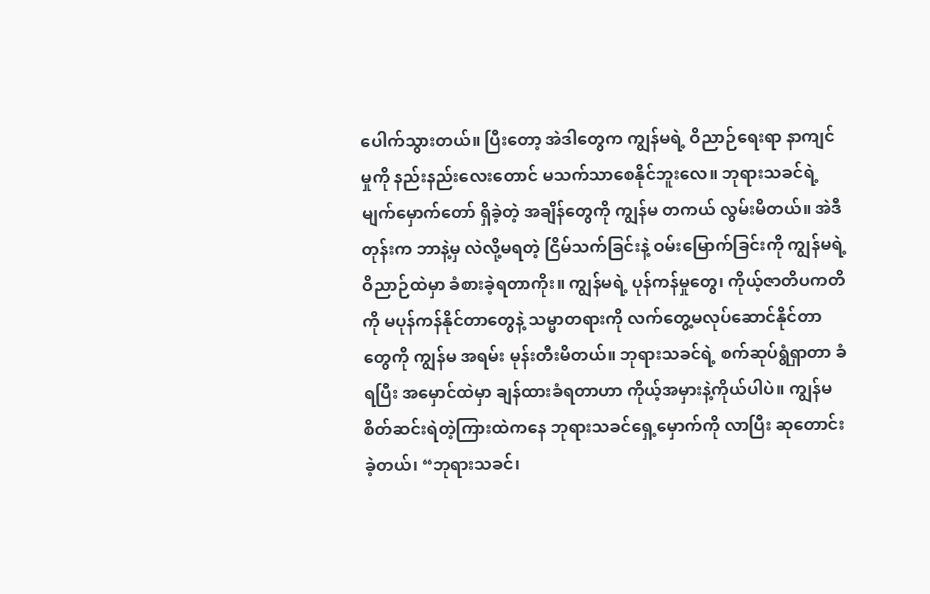ပေါက်သွားတယ်။ ပြီးတော့ အဲဒါတွေက ကျွန်မရဲ့ ဝိညာဉ်ရေးရာ နာကျင်မှုကို နည်းနည်းလေးတောင် မသက်သာစေနိုင်ဘူးလေ။ ဘုရားသခင်ရဲ့ မျက်မှောက်တော် ရှိခဲ့တဲ့ အချိန်တွေကို ကျွန်မ တကယ် လွမ်းမိတယ်။ အဲဒီတုန်းက ဘာနဲ့မှ လဲလို့မရတဲ့ ငြိမ်သက်ခြင်းနဲ့ ဝမ်းမြောက်ခြင်းကို ကျွန်မရဲ့ ဝိညာဉ်ထဲမှာ ခံစားခဲ့ရတာကိုး။ ကျွန်မရဲ့ ပုန်ကန်မှုတွေ၊ ကိုယ့်ဇာတိပကတိကို မပုန်ကန်နိုင်တာတွေနဲ့ သမ္မာတရားကို လက်တွေ့မလုပ်ဆောင်နိုင်တာတွေကို ကျွန်မ အရမ်း မုန်းတီးမိတယ်။ ဘုရားသခင်ရဲ့ စက်ဆုပ်ရွံရှာတာ ခံရပြီး အမှောင်ထဲမှာ ချန်ထားခံရတာဟာ ကိုယ့်အမှားနဲ့ကိုယ်ပါပဲ။ ကျွန်မ စိတ်ဆင်းရဲတဲ့ကြားထဲကနေ ဘုရားသခင်ရှေ့မှောက်ကို လာပြီး ဆုတောင်းခဲ့တယ်၊ “ဘုရားသခင်၊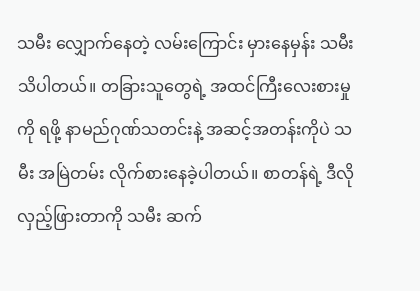သမီး လျှောက်နေတဲ့ လမ်းကြောင်း မှားနေမှန်း သမီး သိပါတယ်။ တခြားသူတွေရဲ့ အထင်ကြီးလေးစားမှုကို ရဖို့ နာမည်ဂုဏ်သတင်းနဲ့ အဆင့်အတန်းကိုပဲ သမီး အမြဲတမ်း လိုက်စားနေခဲ့ပါတယ်။ စာတန်ရဲ့ ဒီလို လှည့်ဖြားတာကို သမီး ဆက်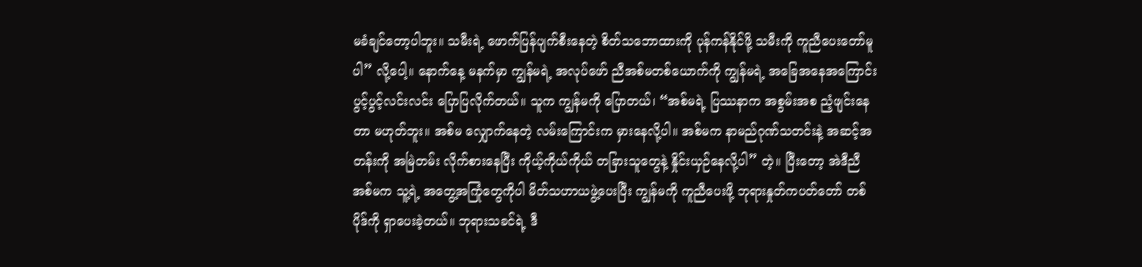မခံချင်တော့ပါဘူး။ သမီးရဲ့ ဖောက်ပြန်ပျက်စီးနေတဲ့ စိတ်သဘောထားကို ပုန်ကန်နိုင်ဖို့ သမီးကို ကူညီပေးတော်မူပါ” လို့ပေါ့။ နောက်နေ့ မနက်မှာ ကျွန်မရဲ့ အလုပ်ဖော် ညီအစ်မတစ်ယောက်ကို ကျွန်မရဲ့ အခြေအနေအကြောင်း ပွင့်ပွင့်လင်းလင်း ပြောပြလိုက်တယ်။ သူက ကျွန်မကို ပြောတယ်၊ “အစ်မရဲ့ ပြဿနာက အစွမ်းအစ ညံ့ဖျင်းနေတာ မဟုတ်ဘူး။ အစ်မ လျှောက်နေတဲ့ လမ်းကြောင်းက မှားနေလို့ပါ။ အစ်မက နာမည်ဂုဏ်သတင်းနဲ့ အဆင့်အတန်းကို အမြဲတမ်း လိုက်စားနေပြီး ကိုယ့်ကိုယ်ကိုယ် တခြားသူတွေနဲ့ နှိုင်းယှဉ်နေလို့ပါ” တဲ့။ ပြီးတော့ အဲဒီညီအစ်မက သူ့ရဲ့ အတွေ့အကြုံတွေကိုပါ မိတ်သဟာယဖွဲ့ပေးပြီး ကျွန်မကို ကူညီပေးဖို့ ဘုရားနှုတ်ကပတ်တော် တစ်ပိုဒ်ကို ရှာပေးခဲ့တယ်။ ဘုရားသခင်ရဲ့ ဒီ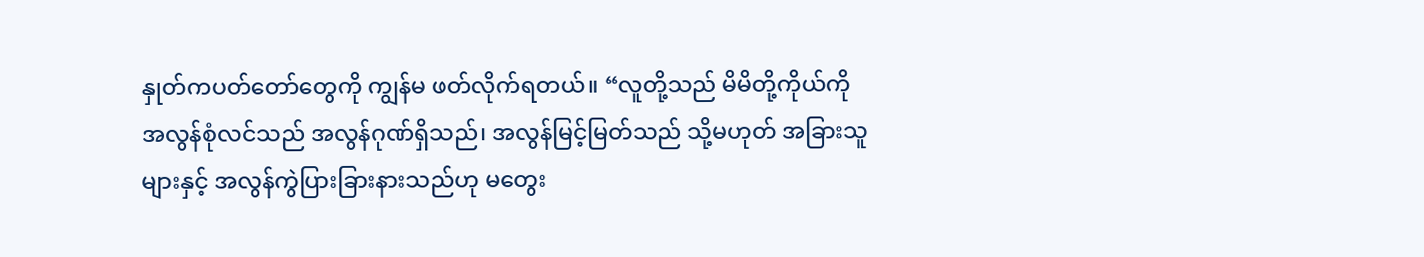နှုတ်ကပတ်တော်တွေကို ကျွန်မ ဖတ်လိုက်ရတယ်။ “လူတို့သည် မိမိတို့ကိုယ်ကို အလွန်စုံလင်သည် အလွန်ဂုဏ်ရှိသည်၊ အလွန်မြင့်မြတ်သည် သို့မဟုတ် အခြားသူများနှင့် အလွန်ကွဲပြားခြားနားသည်ဟု မတွေး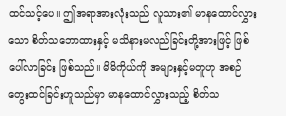ထင်သင့်ပေ။ ဤအရာအားလုံးသည် လူသား၏ မာနထောင်လွှားသော စိတ်သဘောထားနှင့် မသိနားမလည်ခြင်းတို့အားဖြင့် ဖြစ်ပေါ်လာခြင်း ဖြစ်သည်။ မိမိကိုယ်ကို အများနှင့်မတူဟု အစဉ်တွေးထင်ခြင်းဟူသည်မှာ မာနထောင်လွှားသည့် စိတ်သ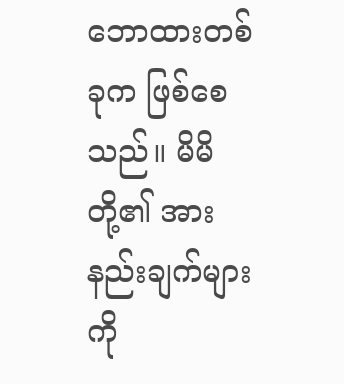ဘောထားတစ်ခုက ဖြစ်စေသည်။ မိမိတို့၏ အားနည်းချက်များကို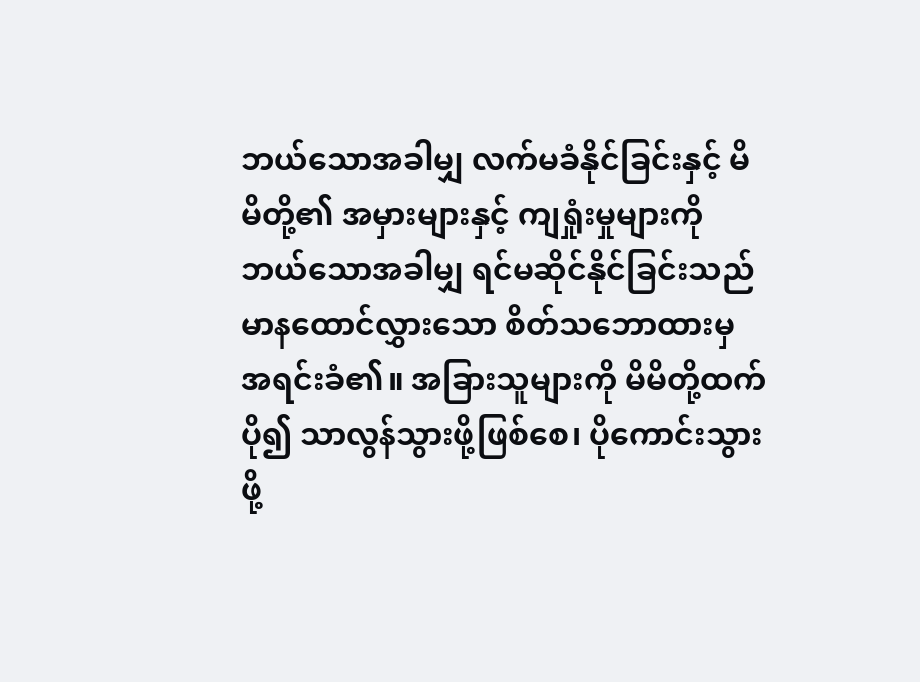ဘယ်သောအခါမျှ လက်မခံနိုင်ခြင်းနှင့် မိမိတို့၏ အမှားများနှင့် ကျရှုံးမှုများကို ဘယ်သောအခါမျှ ရင်မဆိုင်နိုင်ခြင်းသည် မာနထောင်လွှားသော စိတ်သဘောထားမှ အရင်းခံ၏။ အခြားသူများကို မိမိတို့ထက်ပို၍ သာလွန်သွားဖို့ဖြစ်စေ၊ ပိုကောင်းသွားဖို့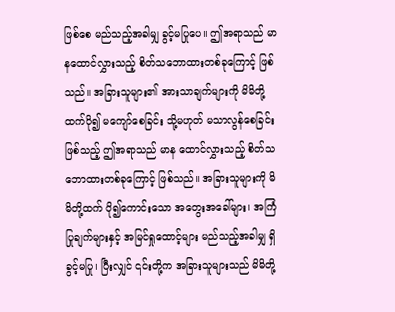ဖြစ်စေ မည်သည့်အခါမျှ ခွင့်မပြုပေ။ ဤအရာသည် မာနထောင်လွှားသည့် စိတ်သဘောထားတစ်ခုကြောင့် ဖြစ်သည်။ အခြားသူများ၏ အားသာချက်များကို မိမိတို့ထက်ပို၍ မကျော်စေခြင်း သို့မဟုတ် မသာလွန်စေခြင်း ဖြစ်သည့် ဤအရာသည် မာန ထောင်လွှားသည့် စိတ်သဘောထားတစ်ခုကြောင့် ဖြစ်သည်။ အခြားသူများကို မိမိတို့ထက် ပို၍ကောင်းသော အတွေးအခေါ်များ၊ အကြံပြုချက်များနှင့် အမြင်ရှုထောင့်များ မည်သည့်အခါမျှ ရှိခွင့်မပြု၊ ပြီးလျှင် ၎င်းတို့က အခြားသူများသည် မိမိတို့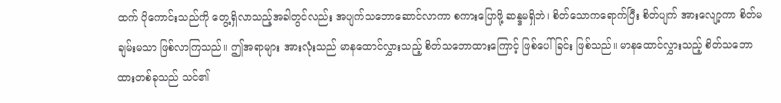ထက် ပိုကောင်းသည်ကို တွေ့ရှိလာသည့်အခါတွင်လည်း အပျက်သဘောဆောင်လာကာ စကားပြောဖို့ ဆန္ဒမရှိဘဲ၊ စိတ်သောကရောက်ပြီး စိတ်ပျက် အားလျော့ကာ စိတ်မချမ်းမသာ ဖြစ်လာကြသည်။ ဤအရာများ အားလုံးသည် မာနထောင်လွှားသည့် စိတ်သဘောထားကြောင့် ဖြစ်ပေါ်ခြင်း ဖြစ်သည်။ မာနထောင်လွှားသည့် စိတ်သဘောထားတစ်ခုသည် သင်၏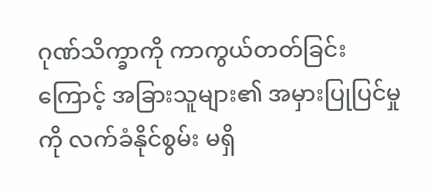ဂုဏ်သိက္ခာကို ကာကွယ်တတ်ခြင်းကြောင့် အခြားသူများ၏ အမှားပြုပြင်မှုကို လက်ခံနိုင်စွမ်း မရှိ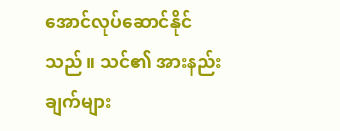အောင်လုပ်ဆောင်နိုင်သည်။ သင်၏ အားနည်းချက်များ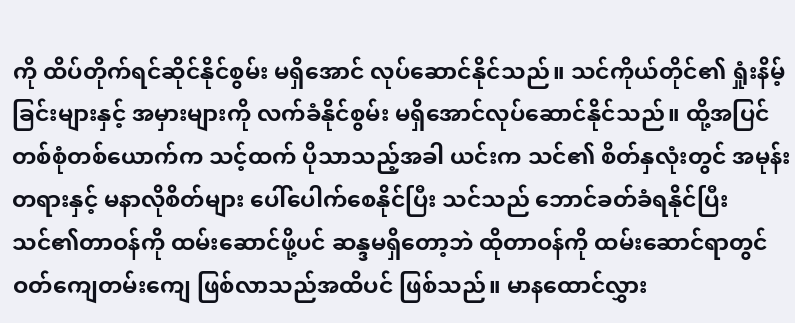ကို ထိပ်တိုက်ရင်ဆိုင်နိုင်စွမ်း မရှိအောင် လုပ်ဆောင်နိုင်သည်။ သင်ကိုယ်တိုင်၏ ရှုံးနိမ့်ခြင်းများနှင့် အမှားများကို လက်ခံနိုင်စွမ်း မရှိအောင်လုပ်ဆောင်နိုင်သည်။ ထို့အပြင် တစ်စုံတစ်ယောက်က သင့်ထက် ပိုသာသည့်အခါ ယင်းက သင်၏ စိတ်နှလုံးတွင် အမုန်းတရားနှင့် မနာလိုစိတ်များ ပေါ်ပေါက်စေနိုင်ပြီး သင်သည် ဘောင်ခတ်ခံရနိုင်ပြီး သင်၏တာဝန်ကို ထမ်းဆောင်ဖို့ပင် ဆန္ဒမရှိတော့ဘဲ ထိုတာဝန်ကို ထမ်းဆောင်ရာတွင် ဝတ်ကျေတမ်းကျေ ဖြစ်လာသည်အထိပင် ဖြစ်သည်။ မာနထောင်လွှား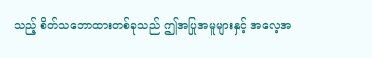သည့် စိတ်သဘောထားတစ်ခုသည် ဤအပြုအမူများနှင့် အလေ့အ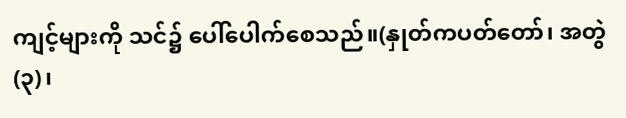ကျင့်များကို သင်၌ ပေါ်ပေါက်စေသည်။(နှုတ်ကပတ်တော်၊ အတွဲ (၃)၊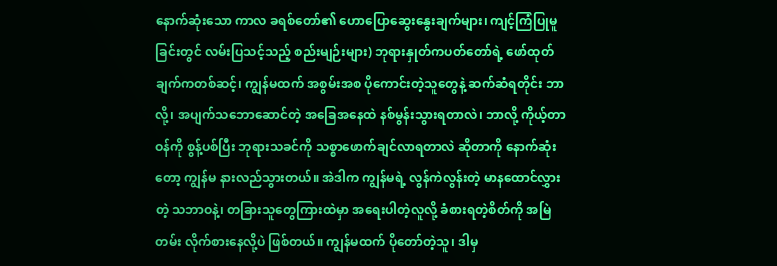နောက်ဆုံးသော ကာလ ခရစ်တော်၏ ဟောပြောဆွေးနွေးချက်များ၊ ကျင့်ကြံပြုမူခြင်းတွင် လမ်းပြသင့်သည့် စည်းမျဉ်းများ) ဘုရားနှုတ်ကပတ်တော်ရဲ့ ဖော်ထုတ်ချက်ကတစ်ဆင့်၊ ကျွန်မထက် အစွမ်းအစ ပိုကောင်းတဲ့သူတွေနဲ့ ဆက်ဆံရတိုင်း ဘာလို့၊ အပျက်သဘောဆောင်တဲ့ အခြေအနေထဲ နစ်မွန်းသွားရတာလဲ၊ ဘာလို့ ကိုယ့်တာဝန်ကို စွန့်ပစ်ပြီး ဘုရားသခင်ကို သစ္စာဖောက်ချင်လာရတာလဲ ဆိုတာကို နောက်ဆုံးတော့ ကျွန်မ နားလည်သွားတယ်။ အဲဒါက ကျွန်မရဲ့ လွန်ကဲလွန်းတဲ့ မာနထောင်လွှားတဲ့ သဘာဝနဲ့၊ တခြားသူတွေကြားထဲမှာ အရေးပါတဲ့လူလို့ ခံစားရတဲ့စိတ်ကို အမြဲတမ်း လိုက်စားနေလို့ပဲ ဖြစ်တယ်။ ကျွန်မထက် ပိုတော်တဲ့သူ၊ ဒါမှ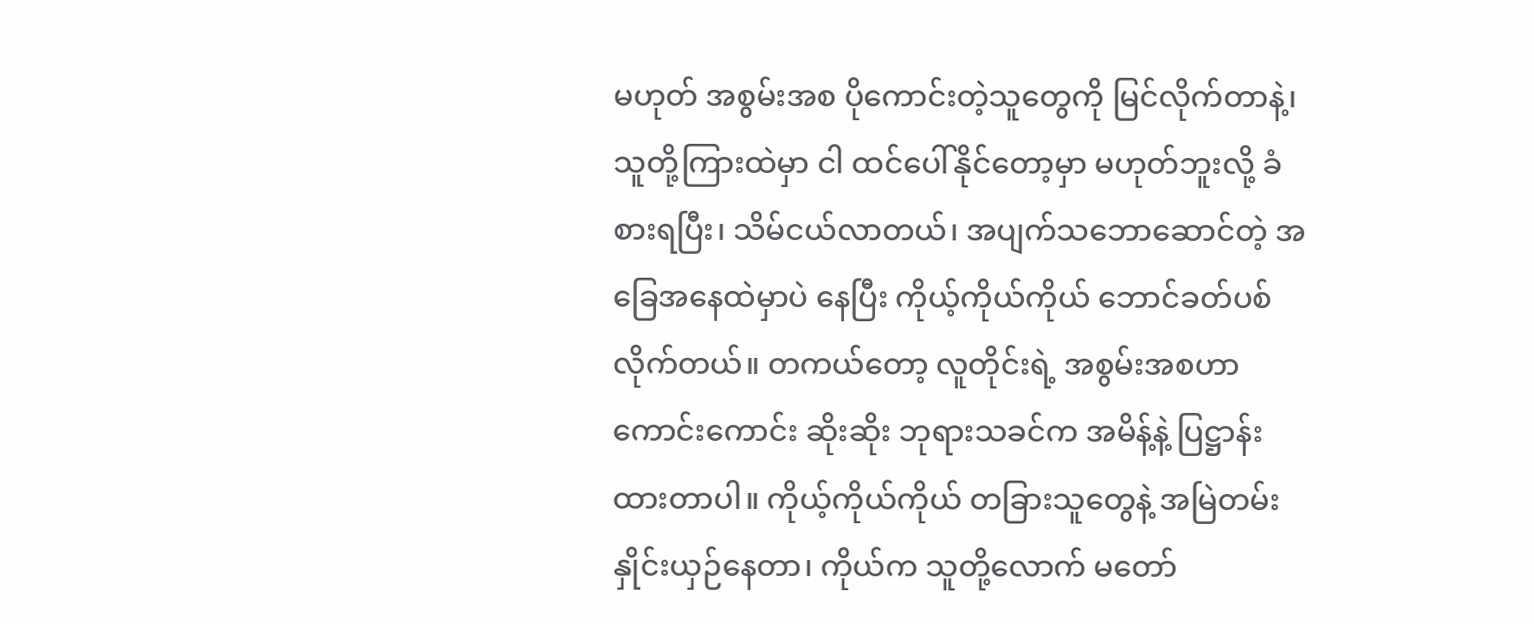မဟုတ် အစွမ်းအစ ပိုကောင်းတဲ့သူတွေကို မြင်လိုက်တာနဲ့၊ သူတို့ကြားထဲမှာ ငါ ထင်ပေါ်နိုင်တော့မှာ မဟုတ်ဘူးလို့ ခံစားရပြီး၊ သိမ်ငယ်လာတယ်၊ အပျက်သဘောဆောင်တဲ့ အခြေအနေထဲမှာပဲ နေပြီး ကိုယ့်ကိုယ်ကိုယ် ဘောင်ခတ်ပစ်လိုက်တယ်။ တကယ်တော့ လူတိုင်းရဲ့ အစွမ်းအစဟာ ကောင်းကောင်း ဆိုးဆိုး ဘုရားသခင်က အမိန့်နဲ့ ပြဋ္ဌာန်းထားတာပါ။ ကိုယ့်ကိုယ်ကိုယ် တခြားသူတွေနဲ့ အမြဲတမ်း နှိုင်းယှဉ်နေတာ၊ ကိုယ်က သူတို့လောက် မတော်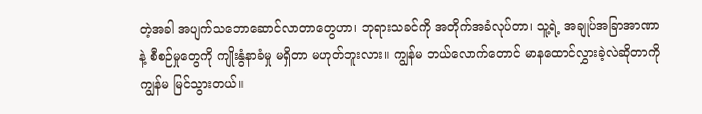တဲ့အခါ အပျက်သဘောဆောင်လာတာတွေဟာ၊ ဘုရားသခင်ကို အတိုက်အခံလုပ်တာ၊ သူ့ရဲ့ အချုပ်အခြာအာဏာနဲ့ စီစဉ်မှုတွေကို ကျိုးနွံနာခံမှု မရှိတာ မဟုတ်ဘူးလား။ ကျွန်မ ဘယ်လောက်တောင် မာနထောင်လွှားခဲ့လဲဆိုတာကို ကျွန်မ မြင်သွားတယ်။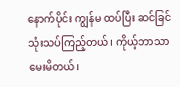နောက်ပိုင်း ကျွန်မ ထပ်ပြီး ဆင်ခြင်သုံးသပ်ကြည့်တယ်၊ ကိုယ့်ဘာသာ မေးမိတယ်၊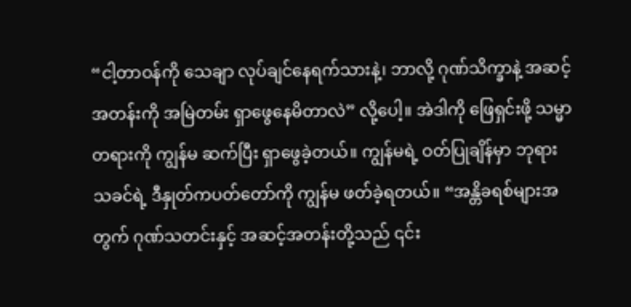“ငါ့တာဝန်ကို သေချာ လုပ်ချင်နေရက်သားနဲ့၊ ဘာလို့ ဂုဏ်သိက္ခာနဲ့ အဆင့်အတန်းကို အမြဲတမ်း ရှာဖွေနေမိတာလဲ” လို့ပေါ့။ အဲဒါကို ဖြေရှင်းဖို့ သမ္မာတရားကို ကျွန်မ ဆက်ပြီး ရှာဖွေခဲ့တယ်။ ကျွန်မရဲ့ ဝတ်ပြုချိန်မှာ ဘုရားသခင်ရဲ့ ဒီနှုတ်ကပတ်တော်ကို ကျွန်မ ဖတ်ခဲ့ရတယ်။ “အန္တိခရစ်များအတွက် ဂုဏ်သတင်းနှင့် အဆင့်အတန်းတို့သည် ၎င်း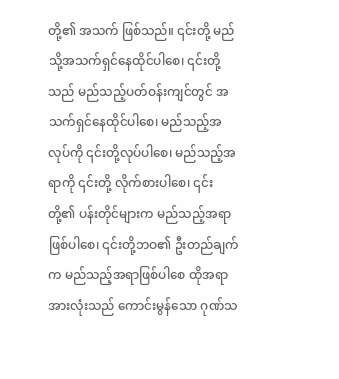တို့၏ အသက် ဖြစ်သည်။ ၎င်းတို့ မည်သို့အသက်ရှင်နေထိုင်ပါစေ၊ ၎င်းတို့သည် မည်သည့်ပတ်ဝန်းကျင်တွင် အသက်ရှင်နေထိုင်ပါစေ၊ မည်သည့်အလုပ်ကို ၎င်းတို့လုပ်ပါစေ၊ မည်သည့်အရာကို ၎င်းတို့ လိုက်စားပါစေ၊ ၎င်းတို့၏ ပန်းတိုင်များက မည်သည့်အရာ ဖြစ်ပါစေ၊ ၎င်းတို့ဘဝ၏ ဦးတည်ချက်က မည်သည့်အရာဖြစ်ပါစေ ထိုအရာအားလုံးသည် ကောင်းမွန်သော ဂုဏ်သ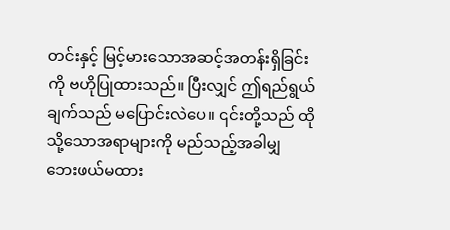တင်းနှင့် မြင့်မားသောအဆင့်အတန်းရှိခြင်းကို ဗဟိုပြုထားသည်။ ပြီးလျှင် ဤရည်ရွယ်ချက်သည် မပြောင်းလဲပေ။ ၎င်းတို့သည် ထိုသို့သောအရာများကို မည်သည့်အခါမျှ ဘေးဖယ်မထား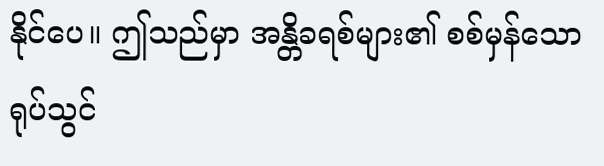နိုင်ပေ။ ဤသည်မှာ အန္တိခရစ်များ၏ စစ်မှန်သော ရုပ်သွင်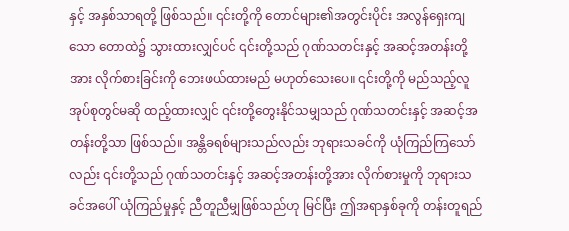နှင့် အနှစ်သာရတို့ ဖြစ်သည်။ ၎င်းတို့ကို တောင်များ၏အတွင်းပိုင်း အလွန်ရှေးကျသော တောထဲ၌ သွားထားလျှင်ပင် ၎င်းတို့သည် ဂုဏ်သတင်းနှင့် အဆင့်အတန်းတို့အား လိုက်စားခြင်းကို ဘေးဖယ်ထားမည် မဟုတ်သေးပေ။ ၎င်းတို့ကို မည်သည့်လူအုပ်စုတွင်မဆို ထည့်ထားလျှင် ၎င်းတို့တွေးနိုင်သမျှသည် ဂုဏ်သတင်းနှင့် အဆင့်အတန်းတို့သာ ဖြစ်သည်။ အန္တိခရစ်များသည်လည်း ဘုရားသခင်ကို ယုံကြည်ကြသော်လည်း ၎င်းတို့သည် ဂုဏ်သတင်းနှင့် အဆင့်အတန်းတို့အား လိုက်စားမှုကို ဘုရားသခင်အပေါ် ယုံကြည်မှုနှင့် ညီတူညီမျှဖြစ်သည်ဟု မြင်ပြီး ဤအရာနှစ်ခုကို တန်းတူရည်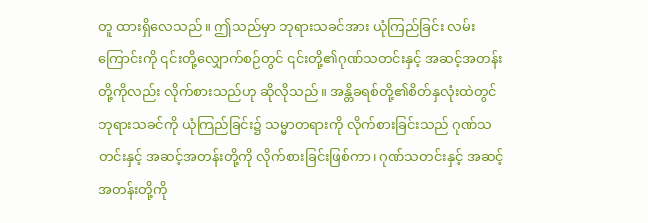တူ ထားရှိလေသည်။ ဤသည်မှာ ဘုရားသခင်အား ယုံကြည်ခြင်း လမ်းကြောင်းကို ၎င်းတို့လျှောက်စဉ်တွင် ၎င်းတို့၏ဂုဏ်သတင်းနှင့် အဆင့်အတန်းတို့ကိုလည်း လိုက်စားသည်ဟု ဆိုလိုသည်။ အန္တိခရစ်တို့၏စိတ်နှလုံးထဲတွင် ဘုရားသခင်ကို ယုံကြည်ခြင်း၌ သမ္မာတရားကို လိုက်စားခြင်းသည် ဂုဏ်သတင်းနှင့် အဆင့်အတန်းတို့ကို လိုက်စားခြင်းဖြစ်ကာ၊ ဂုဏ်သတင်းနှင့် အဆင့်အတန်းတို့ကို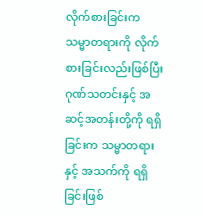လိုက်စားခြင်းက သမ္မာတရားကို လိုက်စားခြင်းလည်းဖြစ်ပြီး ဂုဏ်သတင်းနှင့် အဆင့်အတန်းတို့ကို ရရှိခြင်းက သမ္မာတရားနှင့် အသက်ကို ရရှိခြင်းဖြစ်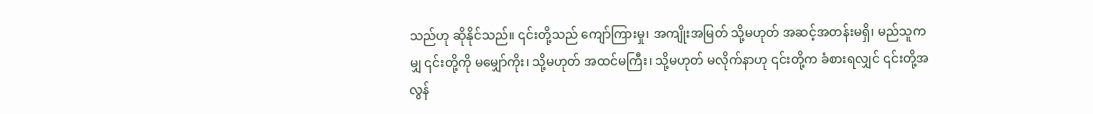သည်ဟု ဆိုနိုင်သည်။ ၎င်းတို့သည် ကျော်ကြားမှု၊ အကျိုးအမြတ် သို့မဟုတ် အဆင့်အတန်းမရှိ၊ မည်သူကမျှ ၎င်းတို့ကို မမျှော်ကိုး၊ သို့မဟုတ် အထင်မကြီး၊ သို့မဟုတ် မလိုက်နာဟု ၎င်းတို့က ခံစားရလျှင် ၎င်းတို့အလွန်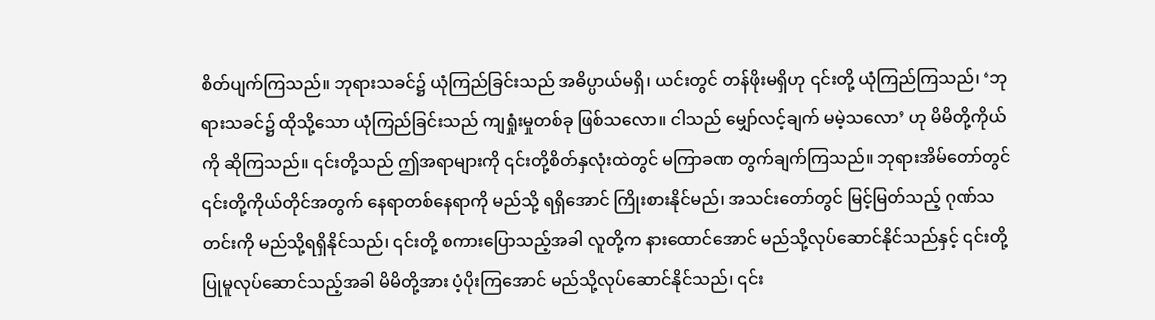စိတ်ပျက်ကြသည်။ ဘုရားသခင်၌ ယုံကြည်ခြင်းသည် အဓိပ္ပာယ်မရှိ၊ ယင်းတွင် တန်ဖိုးမရှိဟု ၎င်းတို့ ယုံကြည်ကြသည်၊ ‘ဘုရားသခင်၌ ထိုသို့သော ယုံကြည်ခြင်းသည် ကျရှုံးမှုတစ်ခု ဖြစ်သလော။ ငါသည် မျှော်လင့်ချက် မမဲ့သလော’ ဟု မိမိတို့ကိုယ်ကို ဆိုကြသည်။ ၎င်းတို့သည် ဤအရာများကို ၎င်းတို့စိတ်နှလုံးထဲတွင် မကြာခဏ တွက်ချက်ကြသည်။ ဘုရားအိမ်တော်တွင် ၎င်းတို့ကိုယ်တိုင်အတွက် နေရာတစ်နေရာကို မည်သို့ ရရှိအောင် ကြိုးစားနိုင်မည်၊ အသင်းတော်တွင် မြင့်မြတ်သည့် ဂုဏ်သတင်းကို မည်သို့ရရှိနိုင်သည်၊ ၎င်းတို့ စကားပြောသည့်အခါ လူတို့က နားထောင်အောင် မည်သို့လုပ်ဆောင်နိုင်သည်နှင့် ၎င်းတို့ပြုမူလုပ်ဆောင်သည့်အခါ မိမိတို့အား ပံ့ပိုးကြအောင် မည်သို့လုပ်ဆောင်နိုင်သည်၊ ၎င်း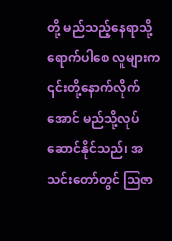တို့ မည်သည့်နေရာသို့ရောက်ပါစေ လူများက ၎င်းတို့နောက်လိုက်အောင် မည်သို့လုပ်ဆောင်နိုင်သည်၊ အသင်းတော်တွင် ဩဇာ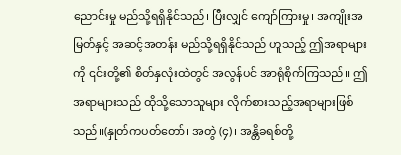ညောင်းမှု မည်သို့ရရှိနိုင်သည်၊ ပြီးလျှင် ကျော်ကြားမှု၊ အကျိုးအမြတ်နှင့် အဆင့်အတန်း မည်သို့ရရှိနိုင်သည် ဟူသည့် ဤအရာများကို ၎င်းတို့၏ စိတ်နှလုံးထဲတွင် အလွန်ပင် အာရုံစိုက်ကြသည်။ ဤအရာများသည် ထိုသို့သောသူများ လိုက်စားသည့်အရာများဖြစ်သည်။(နှုတ်ကပတ်တော်၊ အတွဲ (၄)၊ အန္တိခရစ်တို့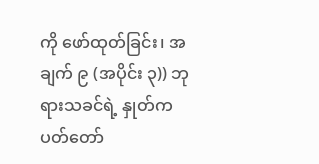ကို ဖော်ထုတ်ခြင်း၊ အချက် ၉ (အပိုင်း ၃)) ဘုရားသခင်ရဲ့ နှုတ်ကပတ်တော်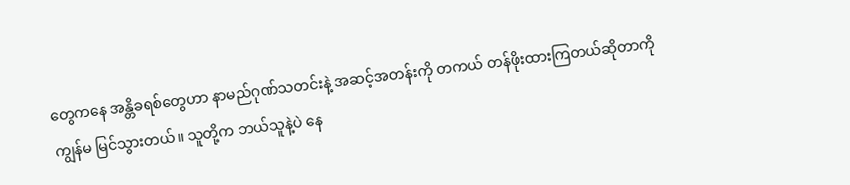တွေကနေ အန္တိခရစ်တွေဟာ နာမည်ဂုဏ်သတင်းနဲ့ အဆင့်အတန်းကို တကယ် တန်ဖိုးထားကြတယ်ဆိုတာကို ကျွန်မ မြင်သွားတယ်။ သူတို့က ဘယ်သူနဲ့ပဲ နေ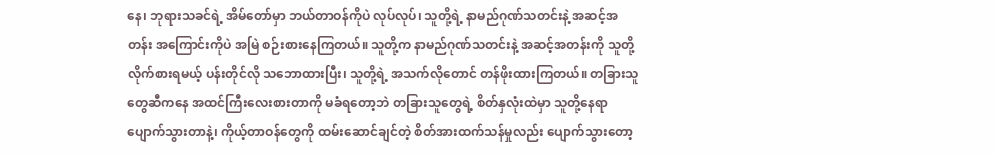နေ၊ ဘုရားသခင်ရဲ့ အိမ်တော်မှာ ဘယ်တာဝန်ကိုပဲ လုပ်လုပ်၊ သူတို့ရဲ့ နာမည်ဂုဏ်သတင်းနဲ့ အဆင့်အတန်း အကြောင်းကိုပဲ အမြဲ စဉ်းစားနေကြတယ်။ သူတို့က နာမည်ဂုဏ်သတင်းနဲ့ အဆင့်အတန်းကို သူတို့ လိုက်စားရမယ့် ပန်းတိုင်လို သဘောထားပြီး၊ သူတို့ရဲ့ အသက်လိုတောင် တန်ဖိုးထားကြတယ်။ တခြားသူတွေဆီကနေ အထင်ကြီးလေးစားတာကို မခံရတော့ဘဲ တခြားသူတွေရဲ့ စိတ်နှလုံးထဲမှာ သူတို့နေရာ ပျောက်သွားတာနဲ့၊ ကိုယ့်တာဝန်တွေကို ထမ်းဆောင်ချင်တဲ့ စိတ်အားထက်သန်မှုလည်း ပျောက်သွားတော့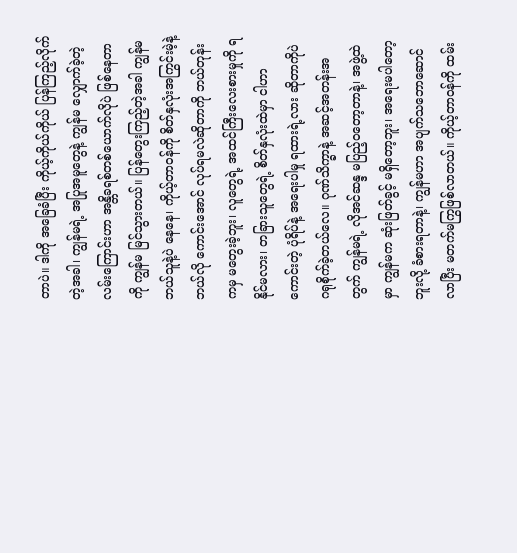တာပဲ။ ဒါကို အခြေခံပြီး ကိုယ့်ကိုယ်ကိုယ် ပြန်ကြည့်လိုက်တဲ့အခါ၊ ကျွန်မရဲ့ အပြုအမူတွေနဲ့ ကျွန်မ လျှောက်ခဲ့တဲ့ လမ်းကြောင်းဟာ အန္တိခရစ်တစ်ယောက်လိုပဲ ဖြစ်နေတာကို ကျွန်မ မြင်သွားတယ်။ ပြန်တွေးကြည့်တဲ့အခါ ကျွန်မ ဘယ်သူနဲ့ပဲ နေနေ၊ ကိုယ့်တာဝန်ကို စိတ်နှလုံးအကြွင်းမဲ့နဲ့ ဘယ်လို ကောင်းအောင် လုပ်ရမလဲဆိုတာကို ဘယ်တုန်းကမှ မတွေးခဲ့ဘူး၊ လူတွေရဲ့ အထင်ကြီးလေးစားမှုကို ရနိုင်မလား၊ တခြားသူတွေရဲ့ စိတ်နှလုံးထဲမှာ ငါဟာ ကောင်းတဲ့ ပုံရိပ်နဲ့ အရေးပါမှု ရထားရဲ့လား ဆိုတာကိုပဲ ဂရုစိုက်ခဲ့တယ်လေ။ ဂုဏ်သိက္ခာနဲ့ အဆင့်အတန်းအတွက် ကျွန်မရဲ့ လိုအင်ဆန္ဒ မပြည့်ဝတော့တာနဲ့၊ အဖွဲ့ထဲမှာ ကျွန်မက ဆုံးဖြတ်ခွင့် မရှိတော့ဘူး၊ အရေးမပါတော့ဘူးလို့ ခံစားရတာနဲ့၊ ကျွန်မဟာ အပျက်သဘောဆောင်လာပြီး မတက်မကြွဖြစ်လာတယ်။ ကိုယ့်တာဝန်ကို ထမ်း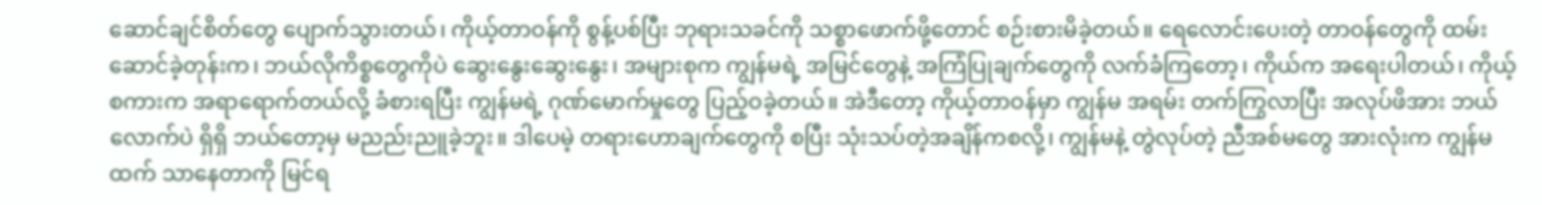ဆောင်ချင်စိတ်တွေ ပျောက်သွားတယ်၊ ကိုယ့်တာဝန်ကို စွန့်ပစ်ပြီး ဘုရားသခင်ကို သစ္စာဖောက်ဖို့တောင် စဉ်းစားမိခဲ့တယ်။ ရေလောင်းပေးတဲ့ တာဝန်တွေကို ထမ်းဆောင်ခဲ့တုန်းက၊ ဘယ်လိုကိစ္စတွေကိုပဲ ဆွေးနွေးဆွေးနွေး၊ အများစုက ကျွန်မရဲ့ အမြင်တွေနဲ့ အကြံပြုချက်တွေကို လက်ခံကြတော့၊ ကိုယ်က အရေးပါတယ်၊ ကိုယ့်စကားက အရာရောက်တယ်လို့ ခံစားရပြီး ကျွန်မရဲ့ ဂုဏ်မောက်မှုတွေ ပြည့်ဝခဲ့တယ်။ အဲဒီတော့ ကိုယ့်တာဝန်မှာ ကျွန်မ အရမ်း တက်ကြွလာပြီး အလုပ်ဖိအား ဘယ်လောက်ပဲ ရှိရှိ ဘယ်တော့မှ မညည်းညူခဲ့ဘူး။ ဒါပေမဲ့ တရားဟောချက်တွေကို စပြီး သုံးသပ်တဲ့အချိန်ကစလို့၊ ကျွန်မနဲ့ တွဲလုပ်တဲ့ ညီအစ်မတွေ အားလုံးက ကျွန်မထက် သာနေတာကို မြင်ရ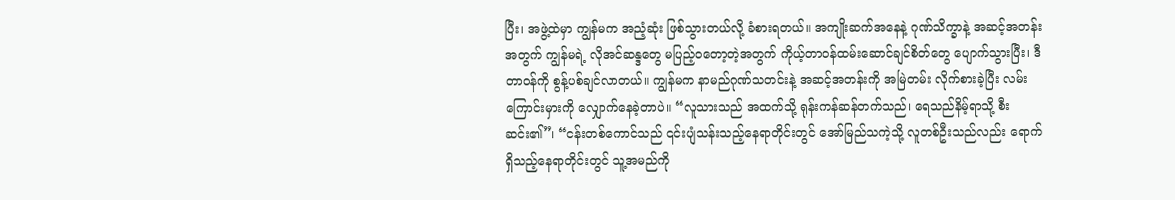ပြီး၊ အဖွဲ့ထဲမှာ ကျွန်မက အညံ့ဆုံး ဖြစ်သွားတယ်လို့ ခံစားရတယ်။ အကျိုးဆက်အနေနဲ့ ဂုဏ်သိက္ခာနဲ့ အဆင့်အတန်းအတွက် ကျွန်မရဲ့ လိုအင်ဆန္ဒတွေ မပြည့်ဝတော့တဲ့အတွက် ကိုယ့်တာဝန်ထမ်းဆောင်ချင်စိတ်တွေ ပျောက်သွားပြီး၊ ဒီတာဝန်ကို စွန့်ပစ်ချင်လာတယ်။ ကျွန်မက နာမည်ဂုဏ်သတင်းနဲ့ အဆင့်အတန်းကို အမြဲတမ်း လိုက်စားခဲ့ပြီး လမ်းကြောင်းမှားကို လျှောက်နေခဲ့တာပဲ။ “လူသားသည် အထက်သို့ ရုန်းကန်ဆန်တက်သည်၊ ရေသည်နိမ့်ရာသို့ စီးဆင်း၏”၊ “ငန်းတစ်ကောင်သည် ၎င်းပျံသန်းသည့်နေရာတိုင်းတွင် အော်မြည်သကဲ့သို့ လူတစ်ဦးသည်လည်း ရောက်ရှိသည့်နေရာတိုင်းတွင် သူ့အမည်ကို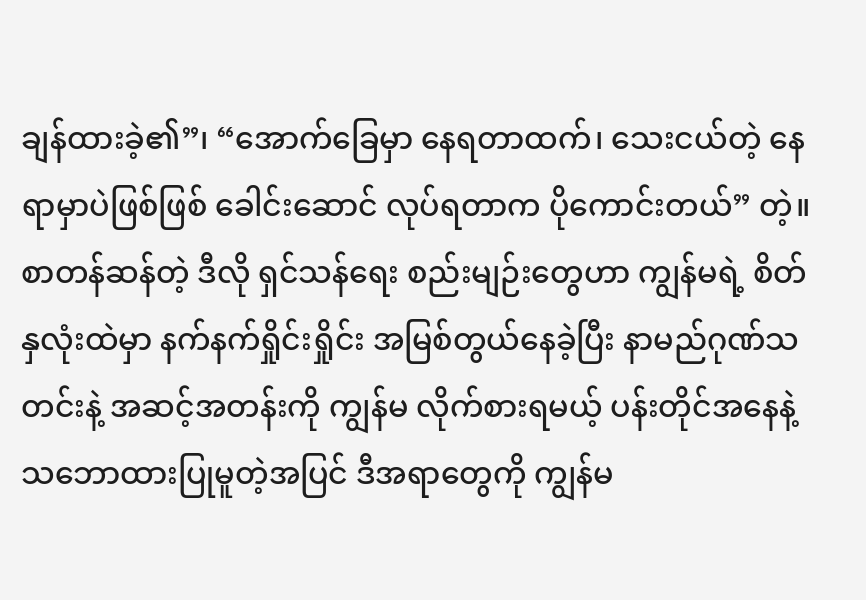ချန်ထားခဲ့၏”၊ “အောက်ခြေမှာ နေရတာထက်၊ သေးငယ်တဲ့ နေရာမှာပဲဖြစ်ဖြစ် ခေါင်းဆောင် လုပ်ရတာက ပိုကောင်းတယ်” တဲ့။ စာတန်ဆန်တဲ့ ဒီလို ရှင်သန်ရေး စည်းမျဉ်းတွေဟာ ကျွန်မရဲ့ စိတ်နှလုံးထဲမှာ နက်နက်ရှိုင်းရှိုင်း အမြစ်တွယ်နေခဲ့ပြီး နာမည်ဂုဏ်သတင်းနဲ့ အဆင့်အတန်းကို ကျွန်မ လိုက်စားရမယ့် ပန်းတိုင်အနေနဲ့ သဘောထားပြုမူတဲ့အပြင် ဒီအရာတွေကို ကျွန်မ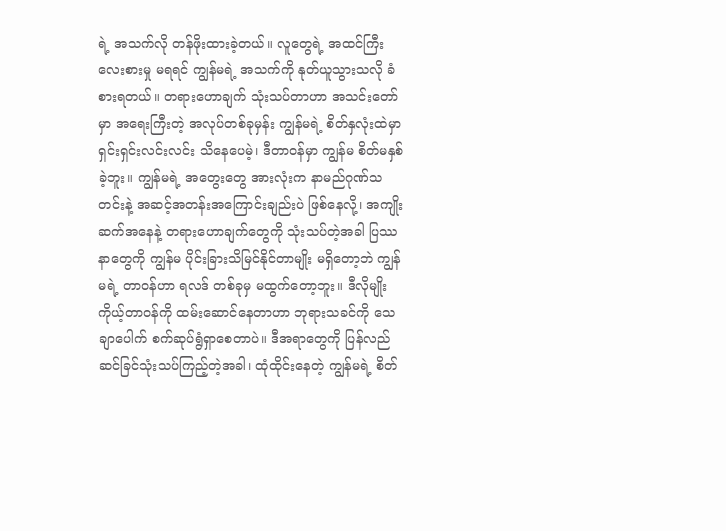ရဲ့ အသက်လို တန်ဖိုးထားခဲ့တယ်။ လူတွေရဲ့ အထင်ကြီးလေးစားမှု မရရင် ကျွန်မရဲ့ အသက်ကို နုတ်ယူသွားသလို ခံစားရတယ်။ တရားဟောချက် သုံးသပ်တာဟာ အသင်းတော်မှာ အရေးကြီးတဲ့ အလုပ်တစ်ခုမှန်း ကျွန်မရဲ့ စိတ်နှလုံးထဲမှာ ရှင်းရှင်းလင်းလင်း သိနေပေမဲ့၊ ဒီတာဝန်မှာ ကျွန်မ စိတ်မနှစ်ခဲ့ဘူး။ ကျွန်မရဲ့ အတွေးတွေ အားလုံးက နာမည်ဂုဏ်သတင်းနဲ့ အဆင့်အတန်းအကြောင်းချည်းပဲ ဖြစ်နေလို့၊ အကျိုးဆက်အနေနဲ့ တရားဟောချက်တွေကို သုံးသပ်တဲ့အခါ ပြဿနာတွေကို ကျွန်မ ပိုင်းခြားသိမြင်နိုင်တာမျိုး မရှိတော့ဘဲ ကျွန်မရဲ့ တာဝန်ဟာ ရလဒ် တစ်ခုမှ မထွက်တော့ဘူး။ ဒီလိုမျိုး ကိုယ့်တာဝန်ကို ထမ်းဆောင်နေတာဟာ ဘုရားသခင်ကို သေချာပေါက် စက်ဆုပ်ရွံရှာစေတာပဲ။ ဒီအရာတွေကို ပြန်လည် ဆင်ခြင်သုံးသပ်ကြည့်တဲ့အခါ၊ ထုံထိုင်းနေတဲ့ ကျွန်မရဲ့ စိတ်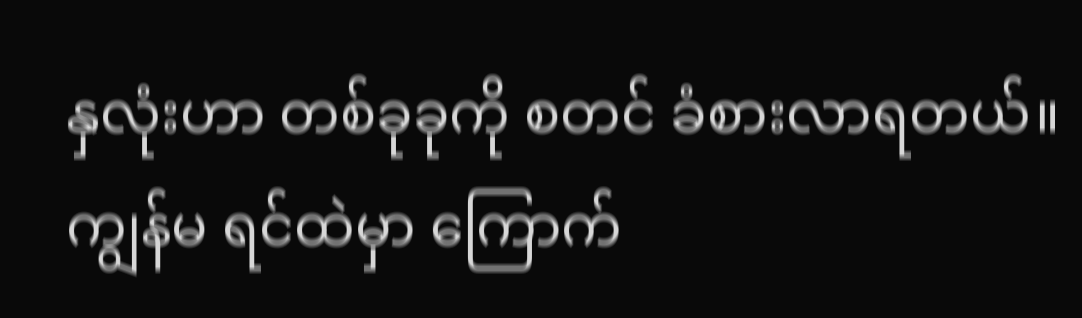နှလုံးဟာ တစ်ခုခုကို စတင် ခံစားလာရတယ်။ ကျွန်မ ရင်ထဲမှာ ကြောက်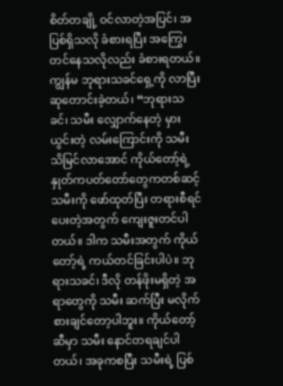စိတ်တချို့ ဝင်လာတဲ့အပြင်၊ အပြစ်ရှိသလို ခံစားရပြီး အကြွေးတင်နေသလိုလည်း ခံစားရတယ်။ ကျွန်မ ဘုရားသခင်ရှေ့ကို လာပြီး ဆုတောင်းခဲ့တယ်၊ “ဘုရားသခင်၊ သမီး လျှောက်နေတဲ့ မှားယွင်းတဲ့ လမ်းကြောင်းကို သမီး သိမြင်လာအောင် ကိုယ်တော့်ရဲ့ နှုတ်ကပတ်တော်တွေကတစ်ဆင့် သမီးကို ဖော်ထုတ်ပြီး တရားစီရင်ပေးတဲ့အတွက် ကျေးဇူးတင်ပါတယ်။ ဒါက သမီးအတွက် ကိုယ်တော့်ရဲ့ ကယ်တင်ခြင်းပါပဲ။ ဘုရားသခင်၊ ဒီလို တန်ဖိုးမရှိတဲ့ အရာတွေကို သမီး ဆက်ပြီး မလိုက်စားချင်တော့ပါဘူး။ ကိုယ်တော့်ဆီမှာ သမီး နောင်တရချင်ပါတယ်၊ အခုကစပြီး သမီးရဲ့ ပြစ်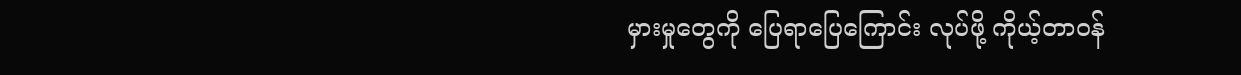မှားမှုတွေကို ပြေရာပြေကြောင်း လုပ်ဖို့ ကိုယ့်တာဝန်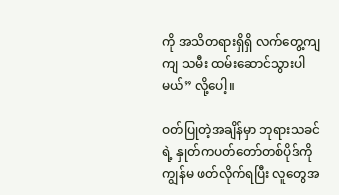ကို အသိတရားရှိရှိ လက်တွေ့ကျကျ သမီး ထမ်းဆောင်သွားပါမယ်” လို့ပေါ့။

ဝတ်ပြုတဲ့အချိန်မှာ ဘုရားသခင်ရဲ့ နှုတ်ကပတ်တော်တစ်ပိုဒ်ကို ကျွန်မ ဖတ်လိုက်ရပြီး လူတွေအ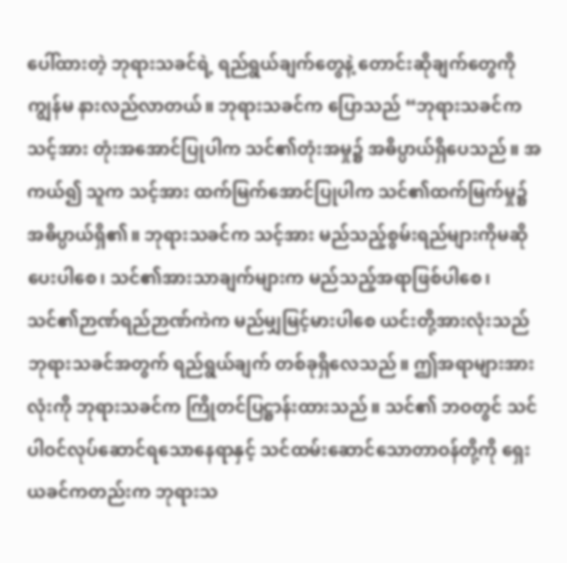ပေါ်ထားတဲ့ ဘုရားသခင်ရဲ့ ရည်ရွယ်ချက်တွေနဲ့ တောင်းဆိုချက်တွေကို ကျွန်မ နားလည်လာတယ်။ ဘုရားသခင်က ပြောသည် “ဘုရားသခင်က သင့်အား တုံးအအောင်ပြုပါက သင်၏တုံးအမှု၌ အဓိပ္ပာယ်ရှိပေသည်။ အကယ်၍ သူက သင့်အား ထက်မြက်အောင်ပြုပါက သင်၏ထက်မြက်မှု၌ အဓိပ္ပာယ်ရှိ၏။ ဘုရားသခင်က သင့်အား မည်သည့်စွမ်းရည်များကိုမဆို ပေးပါစေ၊ သင်၏အားသာချက်များက မည်သည့်အရာဖြစ်ပါစေ၊ သင်၏ဉာဏ်ရည်ဉာဏ်ကဲက မည်မျှမြင့်မားပါစေ ယင်းတို့အားလုံးသည် ဘုရားသခင်အတွက် ရည်ရွယ်ချက် တစ်ခုရှိလေသည်။ ဤအရာများအားလုံးကို ဘုရားသခင်က ကြိုတင်ပြဋ္ဌာန်းထားသည်။ သင်၏ ဘဝတွင် သင်ပါဝင်လုပ်ဆောင်ရသောနေရာနှင့် သင်ထမ်းဆောင်သောတာဝန်တို့ကို ရှေးယခင်ကတည်းက ဘုရားသ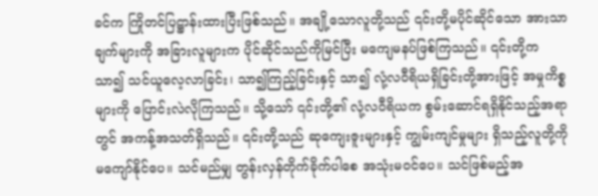ခင်က ကြိုတင်ပြဋ္ဌာန်းထားပြီးဖြစ်သည်။ အချို့သောလူတို့သည် ၎င်းတို့မပိုင်ဆိုင်သော အားသာချက်များကို အခြားလူများက ပိုင်ဆိုင်သည်ကိုမြင်ပြီး မကျေမနပ်ဖြစ်ကြသည်။ ၎င်းတို့က သာ၍ သင်ယူလေ့လာခြင်း၊ သာ၍ကြည့်ခြင်းနှင့် သာ၍ လုံ့လဝီရိယရှိခြင်းတို့အားဖြင့် အမှုကိစ္စများကို ပြောင်းလဲလိုကြသည်။ သို့သော် ၎င်းတို့၏ လုံ့လဝီရိယက စွမ်းဆောင်ရရှိနိုင်သည့်အရာတွင် အကန့်အသတ်ရှိသည်။ ၎င်းတို့သည် ဆုကျေးဇူးများနှင့် ကျွမ်းကျင်မှုများ ရှိသည့်လူတို့ကို မကျော်နိုင်ပေ။ သင်မည်မျှ တွန်းလှန်တိုက်ခိုက်ပါစေ အသုံးမဝင်ပေ။ သင်ဖြစ်မည့်အ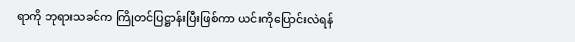ရာကို ဘုရားသခင်က ကြိုတင်ပြဋ္ဌာန်းပြီးဖြစ်ကာ ယင်းကိုပြောင်းလဲရန်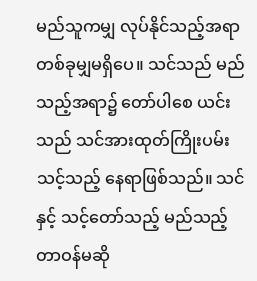မည်သူကမျှ လုပ်နိုင်သည့်အရာ တစ်ခုမျှမရှိပေ။ သင်သည် မည်သည့်အရာ၌ တော်ပါစေ ယင်းသည် သင်အားထုတ်ကြိုးပမ်းသင့်သည့် နေရာဖြစ်သည်။ သင်နှင့် သင့်တော်သည့် မည်သည့်တာဝန်မဆို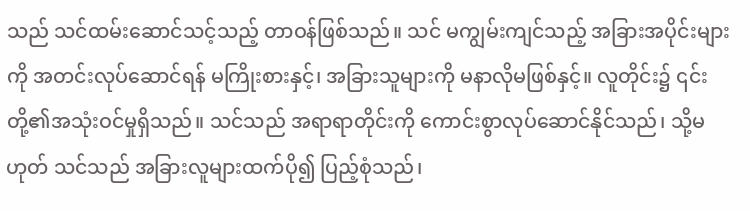သည် သင်ထမ်းဆောင်သင့်သည့် တာဝန်ဖြစ်သည်။ သင် မကျွမ်းကျင်သည့် အခြားအပိုင်းများကို အတင်းလုပ်ဆောင်ရန် မကြိုးစားနှင့်၊ အခြားသူများကို မနာလိုမဖြစ်နှင့်။ လူတိုင်း၌ ၎င်းတို့၏အသုံးဝင်မှုရှိသည်။ သင်သည် အရာရာတိုင်းကို ကောင်းစွာလုပ်ဆောင်နိုင်သည်၊ သို့မဟုတ် သင်သည် အခြားလူများထက်ပို၍ ပြည့်စုံသည်၊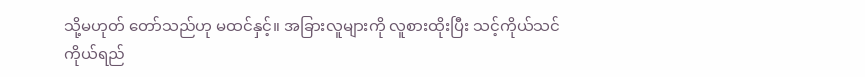သို့မဟုတ် တော်သည်ဟု မထင်နှင့်။ အခြားလူများကို လူစားထိုးပြီး သင့်ကိုယ်သင် ကိုယ်ရည်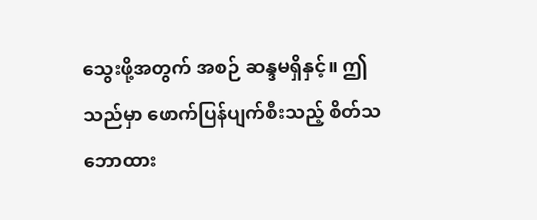သွေးဖို့အတွက် အစဉ် ဆန္ဒမရှိနှင့်။ ဤသည်မှာ ဖောက်ပြန်ပျက်စီးသည့် စိတ်သဘောထား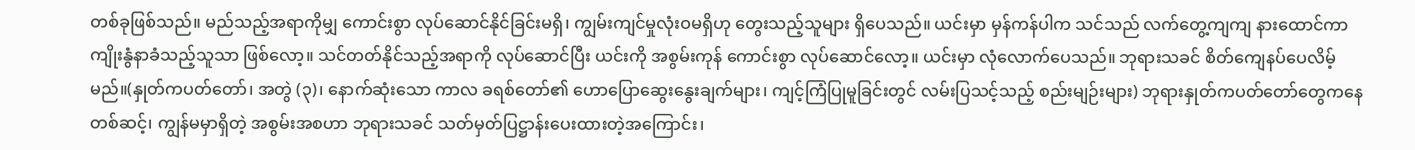တစ်ခုဖြစ်သည်။ မည်သည့်အရာကိုမျှ ကောင်းစွာ လုပ်ဆောင်နိုင်ခြင်းမရှိ၊ ကျွမ်းကျင်မှုလုံးဝမရှိဟု တွေးသည့်သူများ ရှိပေသည်။ ယင်းမှာ မှန်ကန်ပါက သင်သည် လက်တွေ့ကျကျ နားထောင်ကာ ကျိုးနွံနာခံသည့်သူသာ ဖြစ်လော့။ သင်တတ်နိုင်သည့်အရာကို လုပ်ဆောင်ပြီး ယင်းကို အစွမ်းကုန် ကောင်းစွာ လုပ်ဆောင်လော့။ ယင်းမှာ လုံလောက်ပေသည်။ ဘုရားသခင် စိတ်ကျေနပ်ပေလိမ့်မည်။(နှုတ်ကပတ်တော်၊ အတွဲ (၃)၊ နောက်ဆုံးသော ကာလ ခရစ်တော်၏ ဟောပြောဆွေးနွေးချက်များ၊ ကျင့်ကြံပြုမူခြင်းတွင် လမ်းပြသင့်သည့် စည်းမျဉ်းများ) ဘုရားနှုတ်ကပတ်တော်တွေကနေတစ်ဆင့်၊ ကျွန်မမှာရှိတဲ့ အစွမ်းအစဟာ ဘုရားသခင် သတ်မှတ်ပြဋ္ဌာန်းပေးထားတဲ့အကြောင်း၊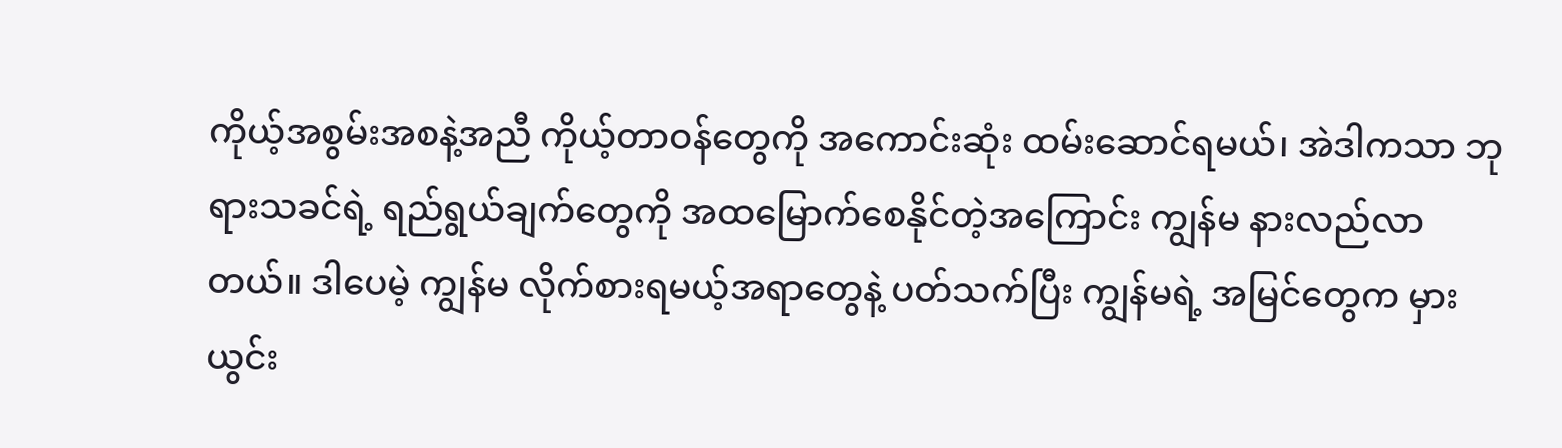ကိုယ့်အစွမ်းအစနဲ့အညီ ကိုယ့်တာဝန်တွေကို အကောင်းဆုံး ထမ်းဆောင်ရမယ်၊ အဲဒါကသာ ဘုရားသခင်ရဲ့ ရည်ရွယ်ချက်တွေကို အထမြောက်စေနိုင်တဲ့အကြောင်း ကျွန်မ နားလည်လာတယ်။ ဒါပေမဲ့ ကျွန်မ လိုက်စားရမယ့်အရာတွေနဲ့ ပတ်သက်ပြီး ကျွန်မရဲ့ အမြင်တွေက မှားယွင်း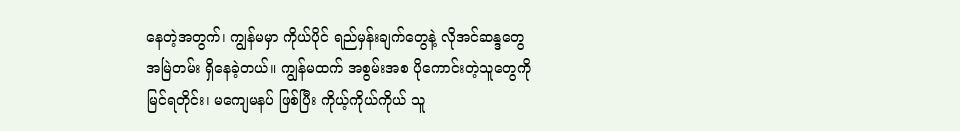နေတဲ့အတွက်၊ ကျွန်မမှာ ကိုယ်ပိုင် ရည်မှန်းချက်တွေနဲ့ လိုအင်ဆန္ဒတွေ အမြဲတမ်း ရှိနေခဲ့တယ်။ ကျွန်မထက် အစွမ်းအစ ပိုကောင်းတဲ့သူတွေကို မြင်ရတိုင်း၊ မကျေမနပ် ဖြစ်ပြီး ကိုယ့်ကိုယ်ကိုယ် သူ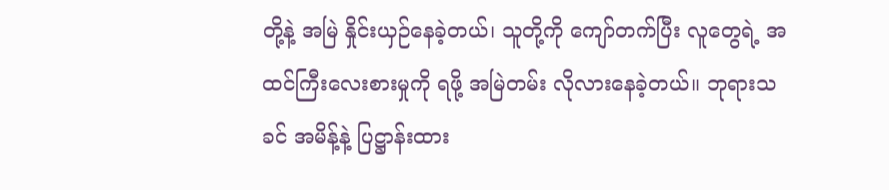တို့နဲ့ အမြဲ နှိုင်းယှဉ်နေခဲ့တယ်၊ သူတို့ကို ကျော်တက်ပြီး လူတွေရဲ့ အထင်ကြီးလေးစားမှုကို ရဖို့ အမြဲတမ်း လိုလားနေခဲ့တယ်။ ဘုရားသခင် အမိန့်နဲ့ ပြဋ္ဌာန်းထား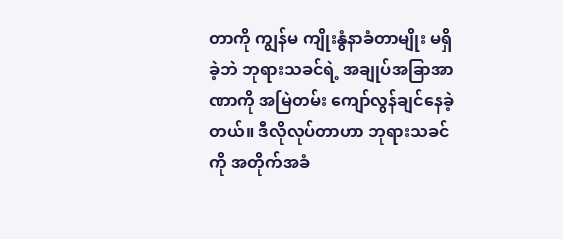တာကို ကျွန်မ ကျိုးနွံနာခံတာမျိုး မရှိခဲ့ဘဲ ဘုရားသခင်ရဲ့ အချုပ်အခြာအာဏာကို အမြဲတမ်း ကျော်လွန်ချင်နေခဲ့တယ်။ ဒီလိုလုပ်တာဟာ ဘုရားသခင်ကို အတိုက်အခံ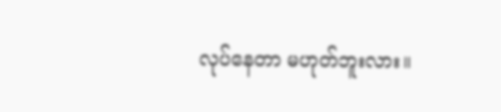လုပ်နေတာ မဟုတ်ဘူးလား။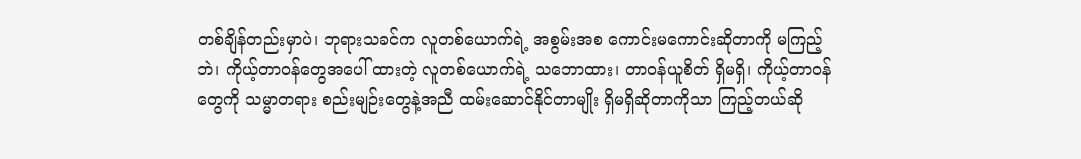တစ်ချိန်တည်းမှာပဲ၊ ဘုရားသခင်က လူတစ်ယောက်ရဲ့ အစွမ်းအစ ကောင်းမကောင်းဆိုတာကို မကြည့်ဘဲ၊ ကိုယ့်တာဝန်တွေအပေါ် ထားတဲ့ လူတစ်ယောက်ရဲ့ သဘောထား၊ တာဝန်ယူစိတ် ရှိမရှိ၊ ကိုယ့်တာဝန်တွေကို သမ္မာတရား စည်းမျဉ်းတွေနဲ့အညီ ထမ်းဆောင်နိုင်တာမျိုး ရှိမရှိဆိုတာကိုသာ ကြည့်တယ်ဆို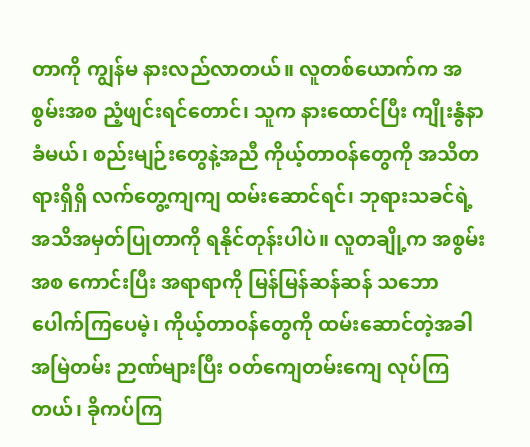တာကို ကျွန်မ နားလည်လာတယ်။ လူတစ်ယောက်က အစွမ်းအစ ညံ့ဖျင်းရင်တောင်၊ သူက နားထောင်ပြီး ကျိုးနွံနာခံမယ်၊ စည်းမျဉ်းတွေနဲ့အညီ ကိုယ့်တာဝန်တွေကို အသိတရားရှိရှိ လက်တွေ့ကျကျ ထမ်းဆောင်ရင်၊ ဘုရားသခင်ရဲ့ အသိအမှတ်ပြုတာကို ရနိုင်တုန်းပါပဲ။ လူတချို့က အစွမ်းအစ ကောင်းပြီး အရာရာကို မြန်မြန်ဆန်ဆန် သဘောပေါက်ကြပေမဲ့၊ ကိုယ့်တာဝန်တွေကို ထမ်းဆောင်တဲ့အခါ အမြဲတမ်း ဉာဏ်များပြီး ဝတ်ကျေတမ်းကျေ လုပ်ကြတယ်၊ ခိုကပ်ကြ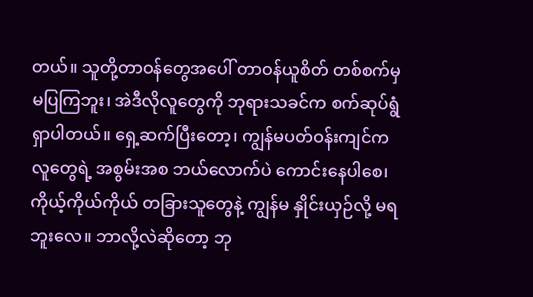တယ်။ သူတို့တာဝန်တွေအပေါ် တာဝန်ယူစိတ် တစ်စက်မှ မပြကြဘူး၊ အဲဒီလိုလူတွေကို ဘုရားသခင်က စက်ဆုပ်ရွံရှာပါတယ်။ ရှေ့ဆက်ပြီးတော့၊ ကျွန်မပတ်ဝန်းကျင်က လူတွေရဲ့ အစွမ်းအစ ဘယ်လောက်ပဲ ကောင်းနေပါစေ၊ ကိုယ့်ကိုယ်ကိုယ် တခြားသူတွေနဲ့ ကျွန်မ နှိုင်းယှဉ်လို့ မရဘူးလေ။ ဘာလို့လဲဆိုတော့ ဘု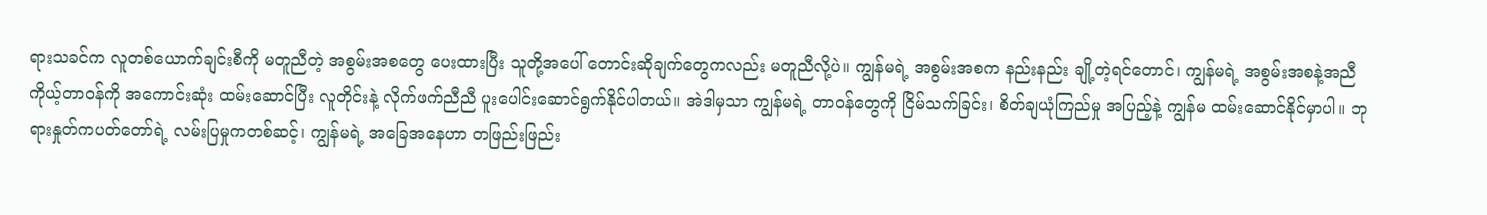ရားသခင်က လူတစ်ယောက်ချင်းစီကို မတူညီတဲ့ အစွမ်းအစတွေ ပေးထားပြီး သူတို့အပေါ် တောင်းဆိုချက်တွေကလည်း မတူညီလို့ပဲ။ ကျွန်မရဲ့ အစွမ်းအစက နည်းနည်း ချို့တဲ့ရင်တောင်၊ ကျွန်မရဲ့ အစွမ်းအစနဲ့အညီ ကိုယ့်တာဝန်ကို အကောင်းဆုံး ထမ်းဆောင်ပြီး လူတိုင်းနဲ့ လိုက်ဖက်ညီညီ ပူးပေါင်းဆောင်ရွက်နိုင်ပါတယ်။ အဲဒါမှသာ ကျွန်မရဲ့ တာဝန်တွေကို ငြိမ်သက်ခြင်း၊ စိတ်ချယုံကြည်မှု အပြည့်နဲ့ ကျွန်မ ထမ်းဆောင်နိုင်မှာပါ။ ဘုရားနှုတ်ကပတ်တော်ရဲ့ လမ်းပြမှုကတစ်ဆင့်၊ ကျွန်မရဲ့ အခြေအနေဟာ တဖြည်းဖြည်း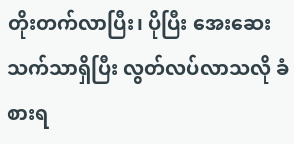တိုးတက်လာပြီး၊ ပိုပြီး အေးဆေးသက်သာရှိပြီး လွတ်လပ်လာသလို ခံစားရ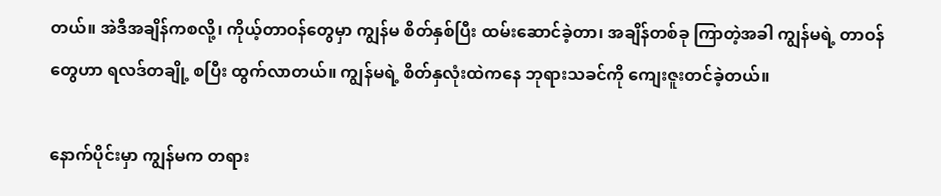တယ်။ အဲဒီအချိန်ကစလို့၊ ကိုယ့်တာဝန်တွေမှာ ကျွန်မ စိတ်နှစ်ပြီး ထမ်းဆောင်ခဲ့တာ၊ အချိန်တစ်ခု ကြာတဲ့အခါ ကျွန်မရဲ့ တာဝန်တွေဟာ ရလဒ်တချို့ စပြီး ထွက်လာတယ်။ ကျွန်မရဲ့ စိတ်နှလုံးထဲကနေ ဘုရားသခင်ကို ကျေးဇူးတင်ခဲ့တယ်။

နောက်ပိုင်းမှာ ကျွန်မက တရား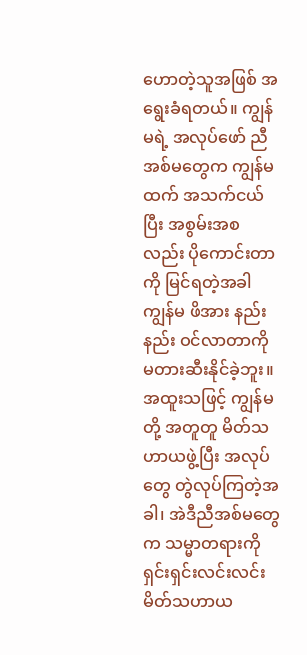ဟောတဲ့သူအဖြစ် အရွေးခံရတယ်။ ကျွန်မရဲ့ အလုပ်ဖော် ညီအစ်မတွေက ကျွန်မထက် အသက်ငယ်ပြီး အစွမ်းအစလည်း ပိုကောင်းတာကို မြင်ရတဲ့အခါ ကျွန်မ ဖိအား နည်းနည်း ဝင်လာတာကို မတားဆီးနိုင်ခဲ့ဘူး။ အထူးသဖြင့် ကျွန်မတို့ အတူတူ မိတ်သဟာယဖွဲ့ပြီး အလုပ်တွေ တွဲလုပ်ကြတဲ့အခါ၊ အဲဒီညီအစ်မတွေက သမ္မာတရားကို ရှင်းရှင်းလင်းလင်း မိတ်သဟာယ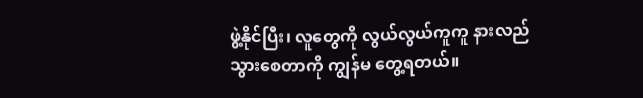ဖွဲ့နိုင်ပြီး၊ လူတွေကို လွယ်လွယ်ကူကူ နားလည်သွားစေတာကို ကျွန်မ တွေ့ရတယ်။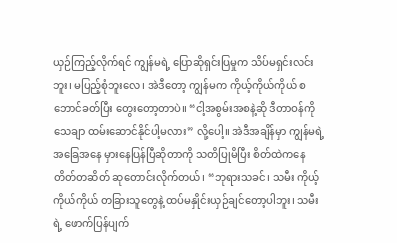ယှဉ်ကြည့်လိုက်ရင် ကျွန်မရဲ့ ပြောဆိုရှင်းပြမှုက သိပ်မရှင်းလင်းဘူး၊ မပြည့်စုံဘူးလေ၊ အဲဒီတော့ ကျွန်မက ကိုယ့်ကိုယ်ကိုယ် စဘောင်ခတ်ပြီး တွေးတော့တာပဲ။ “ငါ့အစွမ်းအစနဲ့ဆို ဒီတာဝန်ကို သေချာ ထမ်းဆောင်နိုင်ပါ့မလား” လို့ပေါ့။ အဲဒီအချိန်မှာ ကျွန်မရဲ့ အခြေအနေ မှားနေပြန်ပြီဆိုတာကို သတိပြုမိပြီး စိတ်ထဲကနေ တိတ်တဆိတ် ဆုတောင်းလိုက်တယ်၊ “ဘုရားသခင်၊ သမီး ကိုယ့်ကိုယ်ကိုယ် တခြားသူတွေနဲ့ ထပ်မနှိုင်းယှဉ်ချင်တော့ပါဘူး၊ သမီးရဲ့ ဖောက်ပြန်ပျက်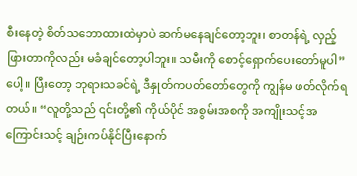စီးနေတဲ့ စိတ်သဘောထားထဲမှာပဲ ဆက်မနေချင်တော့ဘူး၊ စာတန်ရဲ့ လှည့်ဖြားတာကိုလည်း မခံချင်တော့ပါဘူး။ သမီးကို စောင့်ရှောက်ပေးတော်မူပါ” ပေါ့။ ပြီးတော့ ဘုရားသခင်ရဲ့ ဒီနှုတ်ကပတ်တော်တွေကို ကျွန်မ ဖတ်လိုက်ရတယ်။ “လူတို့သည် ၎င်းတို့၏ ကိုယ်ပိုင် အစွမ်းအစကို အကျိုးသင့်အကြောင်းသင့် ချဉ်းကပ်နိုင်ပြီးနောက်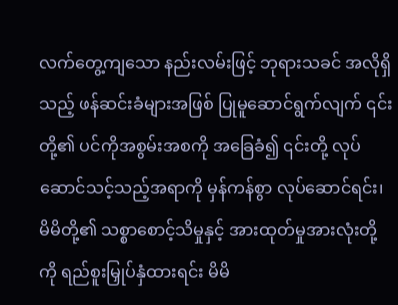လက်တွေ့ကျသော နည်းလမ်းဖြင့် ဘုရားသခင် အလိုရှိသည့် ဖန်ဆင်းခံများအဖြစ် ပြုမူဆောင်ရွက်လျက် ၎င်းတို့၏ ပင်ကိုအစွမ်းအစကို အခြေခံ၍ ၎င်းတို့ လုပ်ဆောင်သင့်သည့်အရာကို မှန်ကန်စွာ လုပ်ဆောင်ရင်း၊ မိမိတို့၏ သစ္စာစောင့်သိမှုနှင့် အားထုတ်မှုအားလုံးတို့ကို ရည်စူးမြှုပ်နှံထားရင်း မိမိ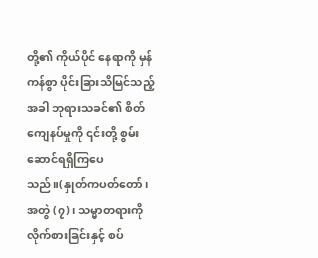တို့၏ ကိုယ်ပိုင် နေရာကို မှန်ကန်စွာ ပိုင်းခြားသိမြင်သည့်အခါ ဘုရားသခင်၏ စိတ်ကျေနပ်မှုကို ၎င်းတို့ စွမ်းဆောင်ရရှိကြပေသည်။(နှုတ်ကပတ်တော်၊ အတွဲ (၇)၊ သမ္မာတရားကို လိုက်စားခြင်းနှင့် စပ်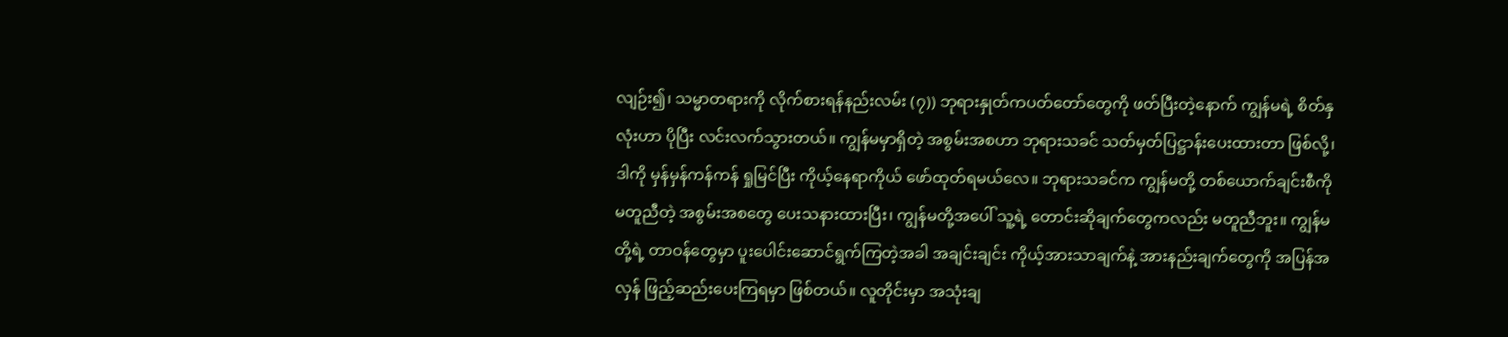လျဉ်း၍၊ သမ္မာတရားကို လိုက်စားရန်နည်းလမ်း (၇)) ဘုရားနှုတ်ကပတ်တော်တွေကို ဖတ်ပြီးတဲ့နောက် ကျွန်မရဲ့ စိတ်နှလုံးဟာ ပိုပြီး လင်းလက်သွားတယ်။ ကျွန်မမှာရှိတဲ့ အစွမ်းအစဟာ ဘုရားသခင် သတ်မှတ်ပြဋ္ဌာန်းပေးထားတာ ဖြစ်လို့၊ ဒါကို မှန်မှန်ကန်ကန် ရှုမြင်ပြီး ကိုယ့်နေရာကိုယ် ဖော်ထုတ်ရမယ်လေ။ ဘုရားသခင်က ကျွန်မတို့ တစ်ယောက်ချင်းစီကို မတူညီတဲ့ အစွမ်းအစတွေ ပေးသနားထားပြီး၊ ကျွန်မတို့အပေါ် သူ့ရဲ့ တောင်းဆိုချက်တွေကလည်း မတူညီဘူး။ ကျွန်မတို့ရဲ့ တာဝန်တွေမှာ ပူးပေါင်းဆောင်ရွက်ကြတဲ့အခါ အချင်းချင်း ကိုယ့်အားသာချက်နဲ့ အားနည်းချက်တွေကို အပြန်အလှန် ဖြည့်ဆည်းပေးကြရမှာ ဖြစ်တယ်။ လူတိုင်းမှာ အသုံးချ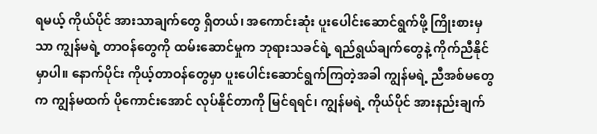ရမယ့် ကိုယ်ပိုင် အားသာချက်တွေ ရှိတယ်၊ အကောင်းဆုံး ပူးပေါင်းဆောင်ရွက်ဖို့ ကြိုးစားမှသာ ကျွန်မရဲ့ တာဝန်တွေကို ထမ်းဆောင်မှုက ဘုရားသခင်ရဲ့ ရည်ရွယ်ချက်တွေနဲ့ ကိုက်ညီနိုင်မှာပါ။ နောက်ပိုင်း ကိုယ့်တာဝန်တွေမှာ ပူးပေါင်းဆောင်ရွက်ကြတဲ့အခါ ကျွန်မရဲ့ ညီအစ်မတွေက ကျွန်မထက် ပိုကောင်းအောင် လုပ်နိုင်တာကို မြင်ရရင်၊ ကျွန်မရဲ့ ကိုယ်ပိုင် အားနည်းချက်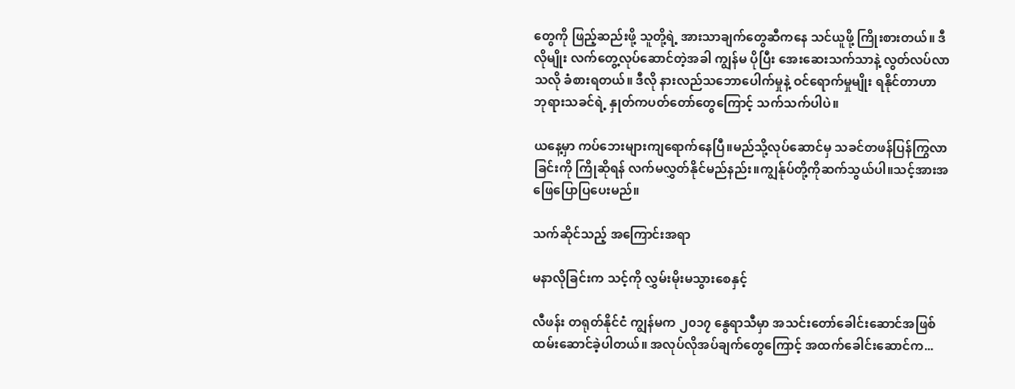တွေကို ဖြည့်ဆည်းဖို့ သူတို့ရဲ့ အားသာချက်တွေဆီကနေ သင်ယူဖို့ ကြိုးစားတယ်။ ဒီလိုမျိုး လက်တွေ့လုပ်ဆောင်တဲ့အခါ ကျွန်မ ပိုပြီး အေးဆေးသက်သာနဲ့ လွတ်လပ်လာသလို ခံစားရတယ်။ ဒီလို နားလည်သဘောပေါက်မှုနဲ့ ဝင်ရောက်မှုမျိုး ရနိုင်တာဟာ ဘုရားသခင်ရဲ့ နှုတ်ကပတ်တော်တွေကြောင့် သက်သက်ပါပဲ။

ယနေ့မှာ ကပ်ဘေးများကျရောက်နေပြီ။မည်သို့လုပ်ဆောင်မှ သခင်တဖန်ပြန်ကြွလာခြင်းကို ကြိုဆိုရန် လက်မလွှတ်နိုင်မည်နည်း။ကျွန်ုပ်တို့ကိုဆက်သွယ်ပါ။သင့်အားအဖြေပြောပြပေးမည်။

သက်ဆိုင်သည့် အကြောင်းအရာ

မနာလိုခြင်းက သင့်ကို လွှမ်းမိုးမသွားစေနှင့်

လီဖန်း တရုတ်နိုင်ငံ ကျွန်မက ၂၀၁၇ နွေရာသီမှာ အသင်းတော်ခေါင်းဆောင်အဖြစ် ထမ်းဆောင်ခဲ့ပါတယ်။ အလုပ်လိုအပ်ချက်တွေကြောင့် အထက်ခေါင်းဆောင်က...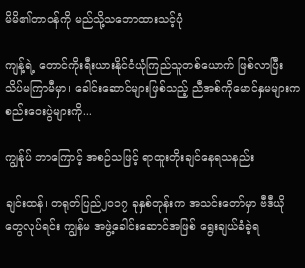မိမိ၏တာဝန်ကို မည်သို့သဘောထားသင့်ပုံ

ကျန့်ရဲ့ တောင်ကိုးရီးယားနိုင်ငံယုံကြည်သူတစ်ယောက် ဖြစ်လာပြီး သိပ်မကြာမီမှာ၊ ခေါင်းဆောင်များဖြစ်သည့် ညီအစ်ကိုမောင်နှမများက စည်းဝေးပွဲများကို...

ကျွန်ုပ် ဘာကြောင့် အစဉ်သဖြင့် ရာထူးတိုးချင်နေရသနည်း

ချင်းထန်၊ တရုတ်ပြည်၂၀၁၇ ခုနှစ်တုန်းက အသင်းတော်မှာ ဗီဒီယိုတွေလုပ်ရင်း ကျွန်မ အဖွဲ့ခေါင်းဆောင်အဖြစ် ရွေးချယ်ခံခဲ့ရ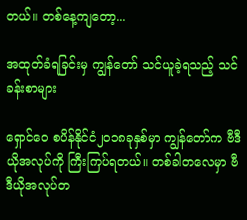တယ်။ တစ်နေ့ကျတော့...

အထုတ်ခံရခြင်းမှ ကျွန်တော် သင်ယူခဲ့ရသည့် သင်ခန်းစာများ

ရှောင်ဝေ စပိန်နိုင်ငံ၂၀၁၈ခုနှစ်မှာ ကျွန်တော်က ဗီဒီယိုအလုပ်ကို ကြီးကြပ်ရတယ်။ တစ်ခါတလေမှာ ဗီဒီယိုအလုပ်တ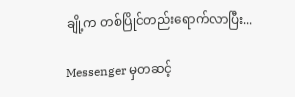ချို့က တစ်ပြိုင်တည်းရောက်လာပြီး...

Messenger မှတဆင့်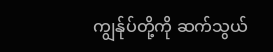ကျွန်ုပ်တို့ကို ဆက်သွယ်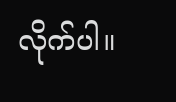လိုက်ပါ။